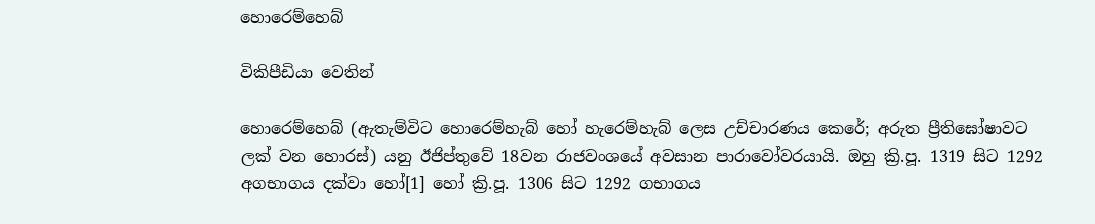හොරෙම්හෙබ්

විකිපීඩියා වෙතින්

හොරෙම්හෙබ් (ඇතැම්විට හොරෙම්හැබ් හෝ හැරෙම්හැබ් ලෙස උච්චාරණය කෙරේ; අරුත ප්‍රීතිඝෝෂාවට ලක් වන හොරස්) යනු ඊජිප්තුවේ 18වන රාජවංශයේ අවසාන පාරාවෝවරයායි. ඔහු ක්‍රි.පූ. 1319 සිට 1292 අගභාගය දක්වා හෝ[1] හෝ ක්‍රි.පූ. 1306 සිට 1292 ගභාගය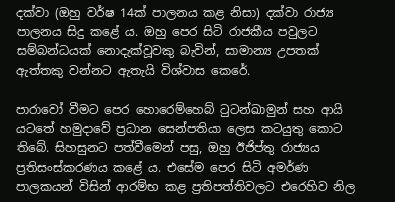දක්වා (ඔහු වර්ෂ 14ක් පාලනය කළ නිසා) දක්වා රාජ්‍ය පාලනය සිදු කළේ ය. ඔහු පෙර සිටි රාජකීය පවුලට සම්බන්ධයක් නොදැක්වූවකු බැවින්, සාමාන්‍ය උපතක් ඇත්තකු වන්නට ඇතැයි විශ්වාස කෙරේ.

පාරාවෝ වීමට පෙර හොරෙම්හෙබ් ටුටන්ඛාමුන් සහ ආයි යටතේ හමුදාවේ ප්‍රධාන සෙන්පතියා ලෙස කටයුතු කොට තිබේ. සිහසුනට පත්වීමෙන් පසු, ඔහු ඊජිප්තු රාජ්‍යය ප්‍රතිසංස්කරණය කළේ ය. එසේම පෙර සිටි අමර්ණ පාලකයන් විසින් ආරම්භ කළ ප්‍රතිපත්තිවලට එරෙහිව නිල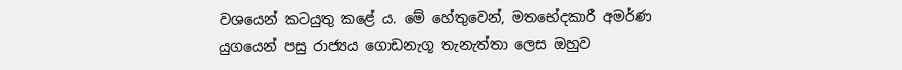වශයෙන් කටයුතු කළේ ය. මේ හේතුවෙන්, මතභේදකාරී අමර්ණ යුගයෙන් පසු රාජ්‍යය ගොඩනැගූ තැනැත්තා ලෙස ඔහුව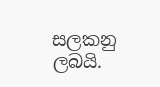සලකනු ලබයි.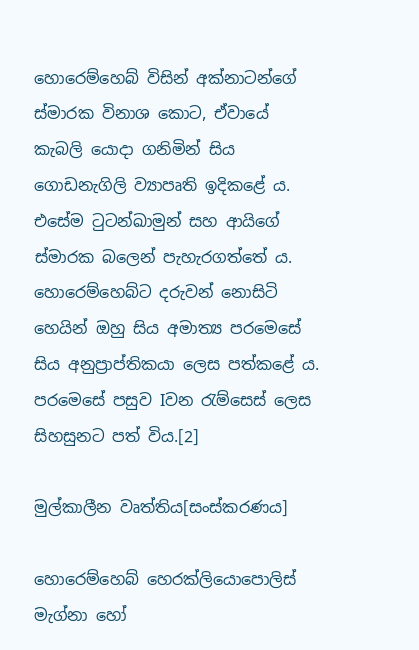හොරෙම්හෙබ් විසින් අක්නාටන්ගේ ස්මාරක විනාශ කොට, ඒවායේ කැබලි යොදා ගනිමින් සිය ගොඩනැගිලි ව්‍යාපෘති ඉදිකළේ ය. එසේම ටුටන්ඛාමුන් සහ ආයිගේ ස්මාරක බලෙන් පැහැරගත්තේ ය. හොරෙම්හෙබ්ට දරුවන් නොසිටි හෙයින් ඔහු සිය අමාත්‍ය පරමෙසේ සිය අනුප්‍රාප්තිකයා ලෙස පත්කළේ ය. පරමෙසේ පසුව Iවන රැම්සෙස් ලෙස සිහසුනට පත් විය.[2]

මුල්කාලීන වෘත්තිය[සංස්කරණය]

හොරෙම්හෙබ් හෙරක්ලියොපොලිස් මැග්නා හෝ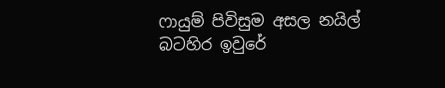ෆායුම් පිවිසුම අසල නයිල් බටහිර ඉවුරේ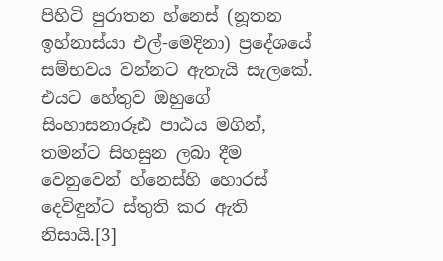පිහිටි පුරාතන හ්නෙස් (නූතන ඉහ්නාස්යා එල්-මෙදිනා) ප්‍රදේශයේ සම්භවය වන්නට ඇතැයි සැලකේ. එයට හේතුව ඔහුගේ සිංහාසනාරූඪ පාඨය මගින්, තමන්ට සිහසුන ලබා දීම වෙනුවෙන් හ්නෙස්හි හොරස් දෙවිඳුන්ට ස්තුති කර ඇති නිසායි.[3]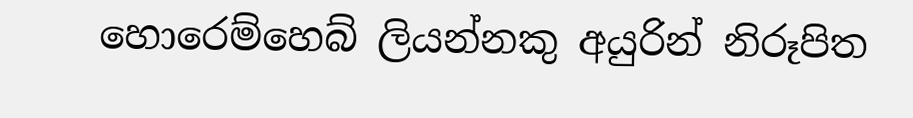හොරෙම්හෙබ් ලියන්නකු අයුරින් නිරූපිත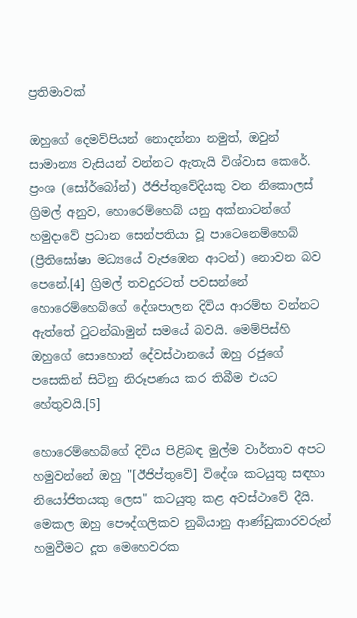ප්‍රතිමාවක්

ඔහුගේ දෙමව්පියන් නොදන්නා නමුත්, ඔවුන් සාමාන්‍ය වැසියන් වන්නට ඇතැයි විශ්වාස කෙරේ. ප්‍රංශ (සෝර්බෝන්) ඊජිප්තුවේදියකු වන නිකොලස් ග්‍රිමල් අනුව, හොරෙම්හෙබ් යනු අක්නාටන්ගේ හමුදාවේ ප්‍රධාන සෙන්පතියා වූ පාටෙනෙම්හෙබ් (ප්‍රීතිඝෝෂා මධ්‍යයේ වැජඹෙන ආටන්) නොවන බව පෙනේ.[4] ග්‍රිමල් තවදුරටත් පවසන්නේ හොරෙම්හෙබ්ගේ දේශපාලන දිවිය ආරම්භ වන්නට ඇත්තේ ටුටන්ඛාමුන් සමයේ බවයි. මෙම්පිස්හි ඔහුගේ සොහොන් දේවස්ථානයේ ඔහු රජුගේ පසෙකින් සිටිනු නිරූපණය කර තිබීම එයට හේතුවයි.[5]

හොරෙම්හෙබ්ගේ දිවිය පිළිබඳ මුල්ම වාර්තාව අපට හමුවන්නේ ඔහු "[ඊජිප්තුවේ] විදේශ කටයුතු සඳහා නියෝජිතයකු ලෙස" කටයුතු කළ අවස්ථාවේ දීයි. මෙකල ඔහු පෞද්ගලිකව නුබියානු ආණ්ඩුකාරවරුන් හමුවීමට දූත මෙහෙවරක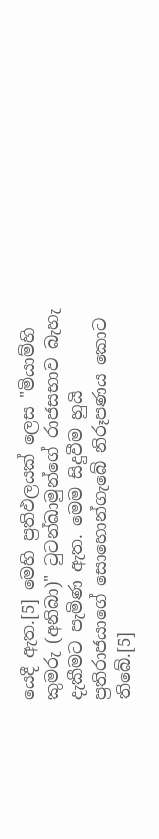යෙදී ඇත.[5] මෙහි ප්‍රතිඵලයක් ලෙස "මියාම්හි කුමරු (අනිබා)" ටුටන්ඛාමුන්ගේ රාජසභාව බැහැ දැකීමට පැමිණ ඇත. මෙම සිදුවීම හුයි ප්‍රතිරාජයාගේ සොහොන්ගැබේ නිරූපණය කොට තිබේ.[5]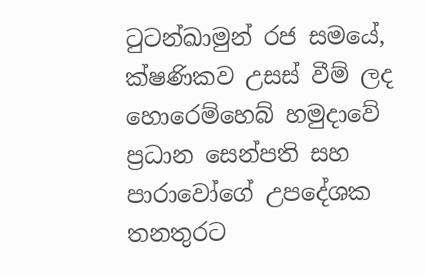ටුටන්ඛාමුන් රජ සමයේ, ක්ෂණිකව උසස් වීම් ලද හොරෙම්හෙබ් හමුදාවේ ප්‍රධාන සෙන්පති සහ පාරාවෝගේ උපදේශක තනතුරට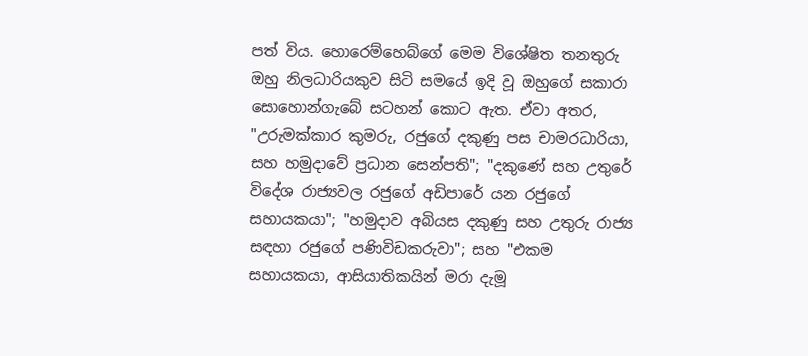පත් විය. හොරෙම්හෙබ්ගේ මෙම විශේෂිත තනතුරු ඔහු නිලධාරියකුව සිටි සමයේ ඉදි වූ ඔහුගේ සකාරා සොහොන්ගැබේ සටහන් කොට ඇත. ඒවා අතර, "උරුමක්කාර කුමරු, රජුගේ දකුණු පස චාමරධාරියා, සහ හමුදාවේ ප්‍රධාන සෙන්පති"; "දකුණේ සහ උතුරේ විදේශ රාජ්‍යවල රජුගේ අඩිපාරේ යන රජුගේ සහායකයා"; "හමුදාව අබියස දකුණු සහ උතුරු රාජ්‍ය සඳහා රජුගේ පණිවිඩකරුවා"; සහ "එකම සහායකයා, ආසියාතිකයින් මරා දැමූ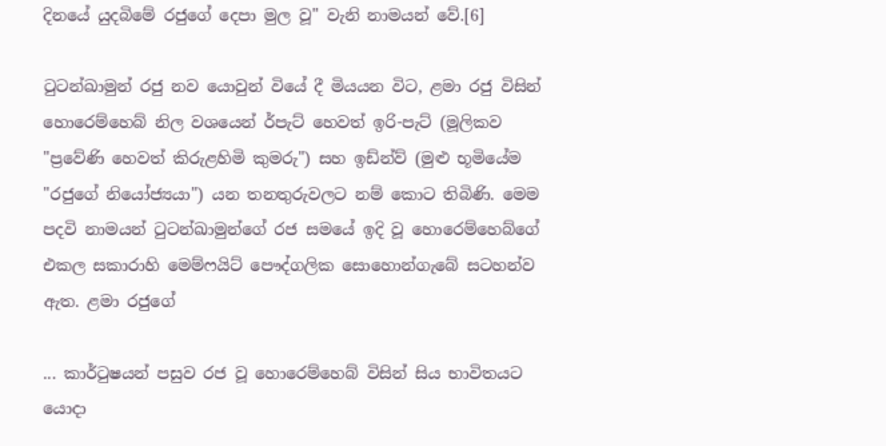දිනයේ යුදබිමේ රජුගේ දෙපා මුල වූ" වැනි නාමයන් වේ.[6]

ටුටන්ඛාමුන් රජු නව යොවුන් වියේ දී මියයන විට, ළමා රජු විසින් හොරෙම්හෙබ් නිල වශයෙන් ර්පැට් හෙවත් ඉරි-පැට් (මූලිකව "ප්‍රවේණි හෙවත් කිරුළහිමි කුමරු") සහ ඉඩ්න්ව් (මුළු භූමියේම "රජුගේ නියෝජ්‍යයා") යන තනතුරුවලට නම් කොට තිබිණි. මෙම පදවි නාමයන් ටුටන්ඛාමුන්ගේ රජ සමයේ ඉදි වූ හොරෙම්හෙබ්ගේ එකල සකාරාහි මෙම්ෆයිට් පෞද්ගලික සොහොන්ගැබේ සටහන්ව ඇත. ළමා රජුගේ

... කාර්ටුෂයන් පසුව රජ වූ හොරෙම්හෙබ් විසින් සිය භාවිතයට යොදා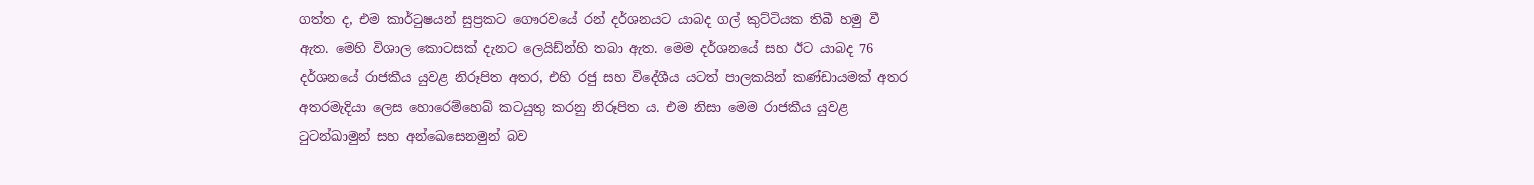ගත්ත ද, එම කාර්ටුෂයන් සුප්‍රකට ගෞරවයේ රන් දර්ශනයට යාබද ගල් කුට්ටියක තිබී හමු වී ඇත. මෙහි විශාල කොටසක් දැනට ලෙයිඩ්න්හි තබා ඇත. මෙම දර්ශනයේ සහ ඊට යාබද 76 දර්ශනයේ රාජකීය යුවළ නිරූපිත අතර, එහි රජු සහ විදේශීය යටත් පාලකයින් කණ්ඩායමක් අතර අතරමැදියා ලෙස හොරෙම්හෙබ් කටයුතු කරනු නිරූපිත ය. එම නිසා මෙම රාජකීය යුවළ ටුටන්ඛාමුන් සහ අන්ඛෙසෙනමුන් බව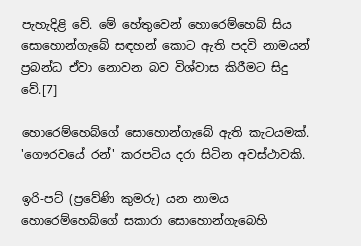පැහැදිළි වේ. මේ හේතුවෙන් හොරෙම්හෙබ් සිය සොහොන්ගැබේ සඳහන් කොට ඇති පදවි නාමයන් ප්‍රබන්ධ ඒවා නොවන බව විශ්වාස කිරීමට සිදු වේ.[7]

හොරෙම්හෙබ්ගේ සොහොන්ගැබේ ඇති කැටයමක්. 'ගෞරවයේ රන්' කරපටිය දරා සිටින අවස්ථාවකි.

ඉරි-පට් (ප්‍රවේණි කුමරු) යන නාමය හොරෙම්හෙබ්ගේ සකාරා සොහොන්ගැබෙහි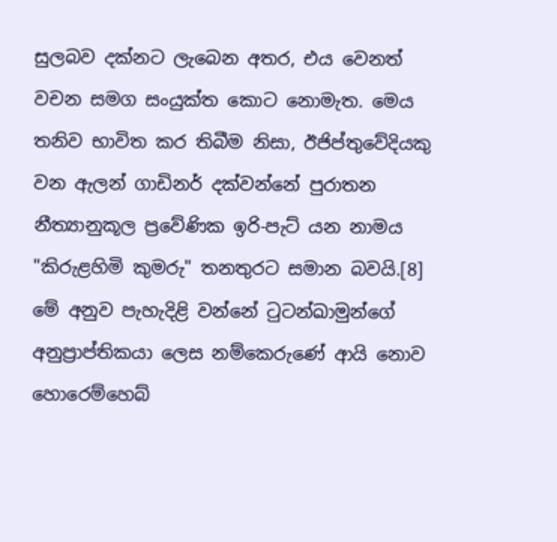සුලබව දක්නට ලැබෙන අතර, එය වෙනත් වචන සමග සංයුක්ත කොට නොමැත. මෙය තනිව භාවිත කර තිබීම නිසා, ඊජිප්තුවේදියකු වන ඇලන් ගාඩිනර් දක්වන්නේ පුරාතන නීත්‍යානුකූල ප්‍රවේණික ඉරි-පැට් යන නාමය "කිරුළහිමි කුමරු" තනතුරට සමාන බවයි.[8] මේ අනුව පැහැදිළි වන්නේ ටුටන්ඛාමුන්ගේ අනුප්‍රාප්තිකයා ලෙස නම්කෙරුණේ ආයි නොව හොරෙම්හෙබ්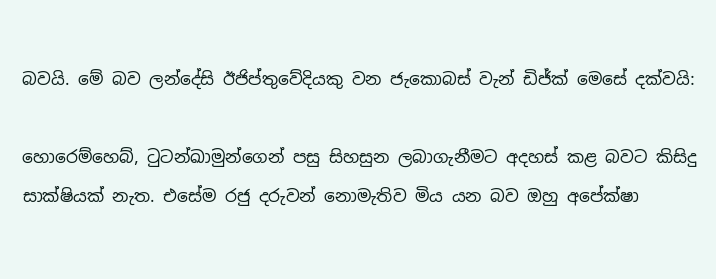බවයි. මේ බව ලන්දේසි ඊජිප්තුවේදියකු වන ජැකොබස් වැන් ඩිජ්ක් මෙසේ දක්වයි:

හොරෙම්හෙබ්, ටුටන්ඛාමුන්ගෙන් පසු සිහසුන ලබාගැනීමට අදහස් කළ බවට කිසිදු සාක්ෂියක් නැත. එසේම රජු දරුවන් නොමැතිව මිය යන බව ඔහු අපේක්ෂා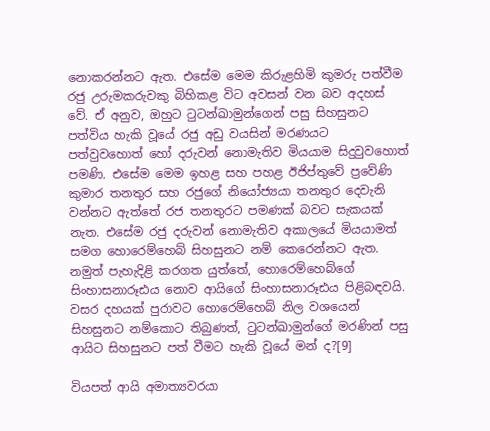නොකරන්නට ඇත. එසේම මෙම කිරුළහිමි කුමරු පත්වීම රජු උරුමකරුවකු බිහිකළ විට අවසන් වන බව අදහස් වේ. ඒ අනුව, ඔහුට ටුටන්ඛාමුන්ගෙන් පසු සිහසුනට පත්විය හැකි වූයේ රජු අඩු වයසින් මරණයට පත්වුවහොත් හෝ දරුවන් නොමැතිව මියයාම සිදුවුවහොත් පමණි. එසේම මෙම ඉහළ සහ පහළ ඊජිප්තුවේ ප්‍රවේණි කුමාර තනතුර සහ රජුගේ නියෝජ්‍යයා තනතුර දෙවැනි වන්නට ඇත්තේ රජ තනතුරට පමණක් බවට සැකයක් නැත. එසේම රජු දරුවන් නොමැතිව අකාලයේ මියයාමත් සමග හොරෙම්හෙබ් සිහසුනට නම් කෙරෙන්නට ඇත. නමුත් පැහැදිළි කරගත යුත්තේ, හොරෙම්හෙබ්ගේ සිංහාසනාරූඪය නොව ආයිගේ සිංහාසනාරූඪය පිළිබඳවයි. වසර දහයක් පුරාවට හොරෙම්හෙබ් නිල වශයෙන් සිහසුනට නම්කොට තිබුණත්, ටුටන්ඛාමුන්ගේ මරණින් පසු ආයිට සිහසුනට පත් වීමට හැකි වූයේ මන් ද?[9]

වියපත් ආයි අමාත්‍යවරයා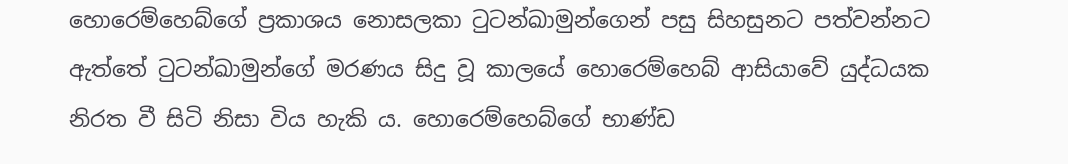හොරෙම්හෙබ්ගේ ප්‍රකාශය නොසලකා ටුටන්ඛාමුන්ගෙන් පසු සිහසුනට පත්වන්නට ඇත්තේ ටුටන්ඛාමුන්ගේ මරණය සිදු වූ කාලයේ හොරෙම්හෙබ් ආසියාවේ යුද්ධයක නිරත වී සිටි නිසා විය හැකි ය. හොරෙම්හෙබ්ගේ භාණ්ඩ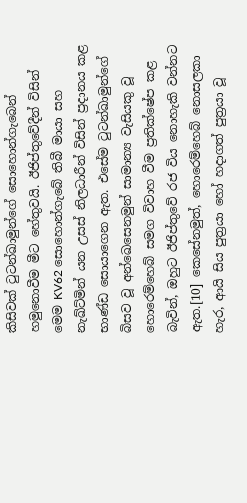කිසිවක් ටුටන්ඛාමුන්ගේ සොහොන්ගැබෙන් හමුනොවීම මීට හේතුවයි. ඊජිප්තුවේදීන් විසින් මෙම KV62 සොහොන්ගැබේ තිබී මායා සහ නැඛ්ට්මින් යන උසස් නිලධාරීන් විසින් ප්‍රදානය කළ භාණ්ඩ සො‍යාගෙන ඇත. එසේම ටුටන්ඛාමුන්ගේ බිසව වූ අන්ඛෙසෙනමුන් සාමාන්‍ය වැසියකු වූ හොරෙම්හෙබ් සමග විවාහ වීම ප්‍රතික්ෂේප කළ බැවින්, ඔහුට ඊජිප්තුවේ රජ විය නොහැකි වන්නට ඇත.[10] කෙසේනමුත්, හොරෙම්හෙබ් නොසලකා හැර, ආයි සිය පුත්‍රයා හෝ හදාගත් පුත්‍රයා වූ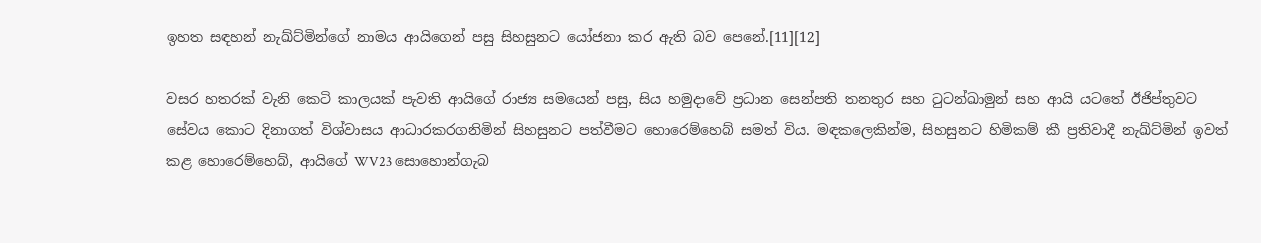ඉහත සඳහන් නැඛ්ට්මින්ගේ නාමය ආයිගෙන් පසු සිහසුනට යෝජනා කර ඇති බව පෙනේ.[11][12]

වසර හතරක් වැනි කෙටි කාලයක් පැවති ආයිගේ රාජ්‍ය සමයෙන් පසු, සිය හමුදාවේ ප්‍රධාන සෙන්පති තනතුර සහ ටුටන්ඛාමුන් සහ ආයි යටතේ ඊජිප්තුවට සේවය කොට දිනාගත් විශ්වාසය ආධාරකරගනිමින් සිහසුනට පත්වීමට හොරෙම්හෙබ් සමත් විය. මඳකලෙකින්ම, සිහසුනට හිමිකම් කී ප්‍රතිවාදී නැඛ්ට්මින් ඉවත් කළ හොරෙම්හෙබ්, ආයිගේ WV23 සොහොන්ගැබ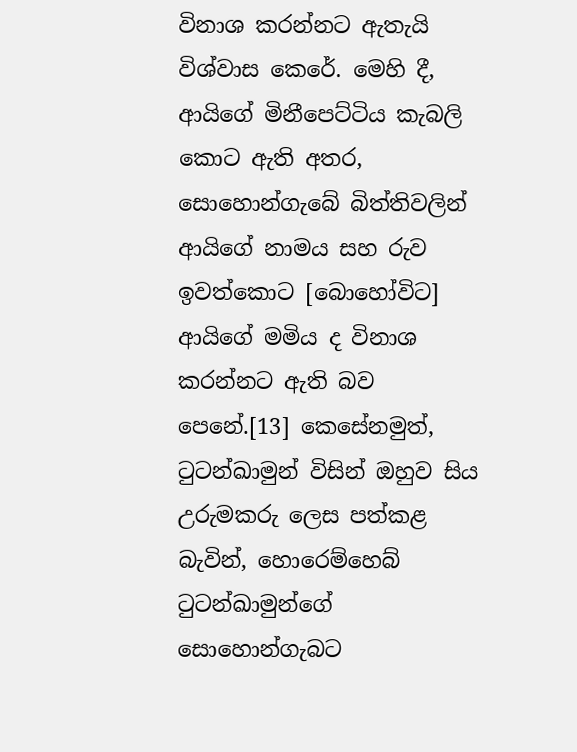විනාශ කරන්නට ඇතැයි විශ්වාස කෙරේ. මෙහි දී, ආයිගේ මිනීපෙට්ටිය කැබලි කොට ඇති අතර, සොහොන්ගැබේ බිත්තිවලින් ආයිගේ නාමය සහ රුව ඉවත්කොට [බොහෝවිට] ආයිගේ මමිය ද විනාශ කරන්නට ඇති බව පෙනේ.[13] කෙසේනමුත්, ටුටන්ඛාමුන් විසින් ඔහුව සිය උරුමකරු ලෙස පත්කළ බැවින්, හොරෙම්හෙබ් ටුටන්ඛාමුන්ගේ සොහොන්ගැබට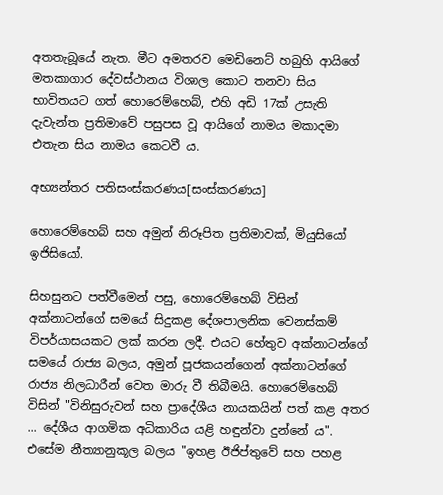අතතැබූයේ නැත. මීට අමතරව මෙඩිනෙට් හබුහි ආයිගේ මතකාගාර දේවස්ථානය විශාල කොට තනවා සිය භාවිතයට ගත් හොරෙම්හෙබ්, එහි අඩි 17ක් උසැති දැවැන්ත ප්‍රතිමාවේ පසුපස වූ ආයිගේ නාමය මකාදමා එතැන සිය නාමය කෙටවී ය.

අභ්‍යන්තර පතිසංස්කරණය[සංස්කරණය]

හොරෙම්හෙබ් සහ අමුන් නිරූපිත ප්‍රතිමාවක්, මියුසියෝ ඉජිසියෝ.

සිහසුනට පත්වීමෙන් පසු, හොරෙම්හෙබ් විසින් අක්නාටන්ගේ සමයේ සිදුකළ දේශපාලනික වෙනස්කම් විපර්යාසයකට ලක් කරන ලදී. එයට හේතුව අක්නාටන්ගේ සමයේ රාජ්‍ය බලය, අමුන් පූජකයන්ගෙන් අක්නාටන්ගේ රාජ්‍ය නිලධාරීන් වෙත මාරු වී තිබීමයි. හොරෙම්හෙබ් විසින් "විනිසුරුවන් සහ ප්‍රාදේශීය නායකයින් පත් කළ අතර ... දේශීය ආගමික අධිකාරිය යළි හඳුන්වා දුන්නේ ය". එසේම නීත්‍යානුකූල බලය "ඉහළ ඊජිප්තුවේ සහ පහළ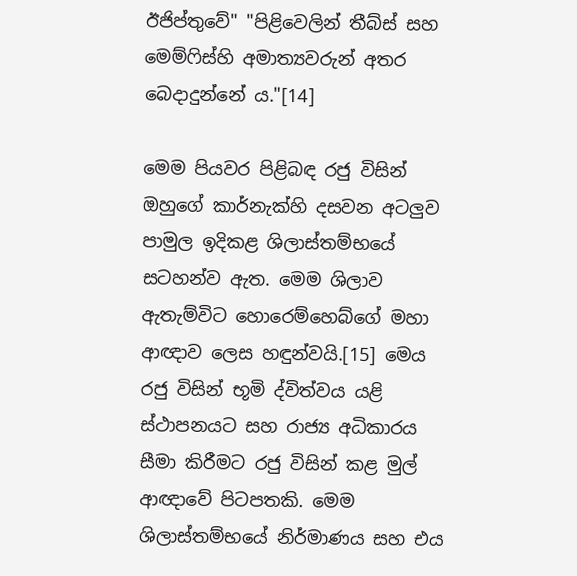ඊජිප්තුවේ" "පිළිවෙලින් තීබ්ස් සහ මෙම්ෆිස්හි අමාත්‍යවරුන් අතර බෙදාදුන්නේ ය."[14]

මෙම පියවර පිළිබඳ රජු විසින් ඔහුගේ කාර්නැක්හි දසවන අටලුව පාමුල ඉදිකළ ශිලාස්තම්භයේ සටහන්ව ඇත. මෙම ශිලාව ඇතැම්විට හොරෙම්හෙබ්‍ගේ මහා ආඥාව ලෙස හඳුන්වයි.[15] මෙය රජු විසින් භූමි ද්විත්වය යළි ස්ථාපනයට සහ රාජ්‍ය අධිකාරය සීමා කිරීමට රජු විසින් කළ මුල් ආඥාවේ පිටපතකි. මෙම ශිලාස්තම්භයේ නිර්මාණය සහ එය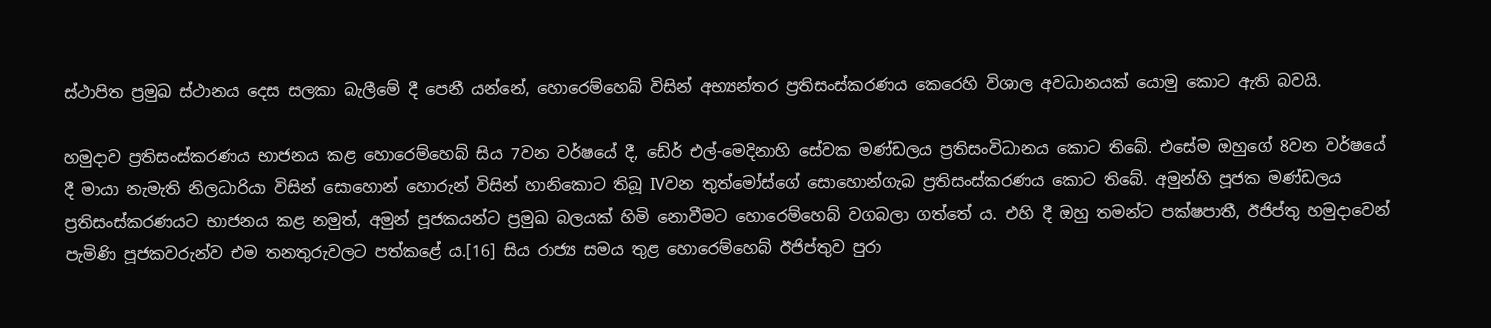ස්ථාපිත ප්‍රමුඛ ස්ථානය දෙස සලකා බැලීමේ දී පෙනී යන්නේ, හොරෙම්හෙබ් විසින් අභ්‍යන්තර ප්‍රතිසංස්කරණය කෙරෙහි විශාල අවධානයක් යොමු කොට ඇති බවයි.

හමුදාව ප්‍රතිසංස්කරණය භාජනය කළ හොරෙම්හෙබ් සිය 7වන වර්ෂයේ දී, ඩේර් එල්-මෙදිනාහි සේවක මණ්ඩලය ප්‍රතිසංවිධානය කොට තිබේ. එසේම ඔහුගේ 8වන වර්ෂයේ දී මායා නැමැති නිලධාරියා විසින් ‍සොහොන් හොරුන් විසින් හානිකොට තිබූ IVවන තුත්මෝස්ගේ සොහොන්ගැබ ප්‍රතිසංස්කරණය කොට තිබේ. අමුන්හි පූජක මණ්ඩලය ප්‍රතිසංස්කරණයට භාජනය කළ නමුත්, අමුන් පූජකයන්ට ප්‍රමුඛ බලයක් හිමි නොවීමට හොරෙම්හෙබ් වගබලා ගත්තේ ය. එහි දී ඔහු තමන්ට පක්ෂපාතී, ඊජිප්තු හමුදාවෙන් පැමිණි පූජකවරුන්ව එම තනතුරුවලට පත්කළේ ය.[16] සිය රාජ්‍ය සමය තුළ හොරෙම්හෙබ් ඊජිප්තුව පුරා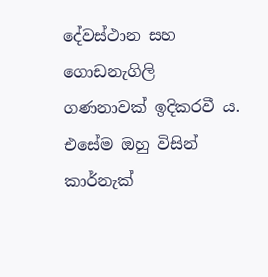දේවස්ථාන සහ ගොඩනැගිලි ගණනාවක් ඉදිකරවී ය. එසේම ඔහු විසින් කාර්නැක්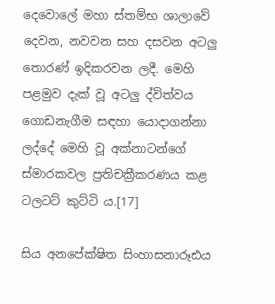දෙවොලේ මහා ස්තම්භ ශාලාවේ දෙවන, නවවන සහ දසවන අටලු තොරණ් ඉදිකරවන ලදී. මෙහි පළමුව දැක් වූ අටලු ද්විත්වය ගොඩනැගීම සඳහා යොදාගන්නා ලද්දේ මෙහි වූ අක්නාටන්ගේ ස්මාරකවල ප්‍රතිචක්‍රීකරණය කළ ටලටට් කුට්ටි ය.[17]

සිය අනපේක්ෂිත සිංහාසනාරූඪය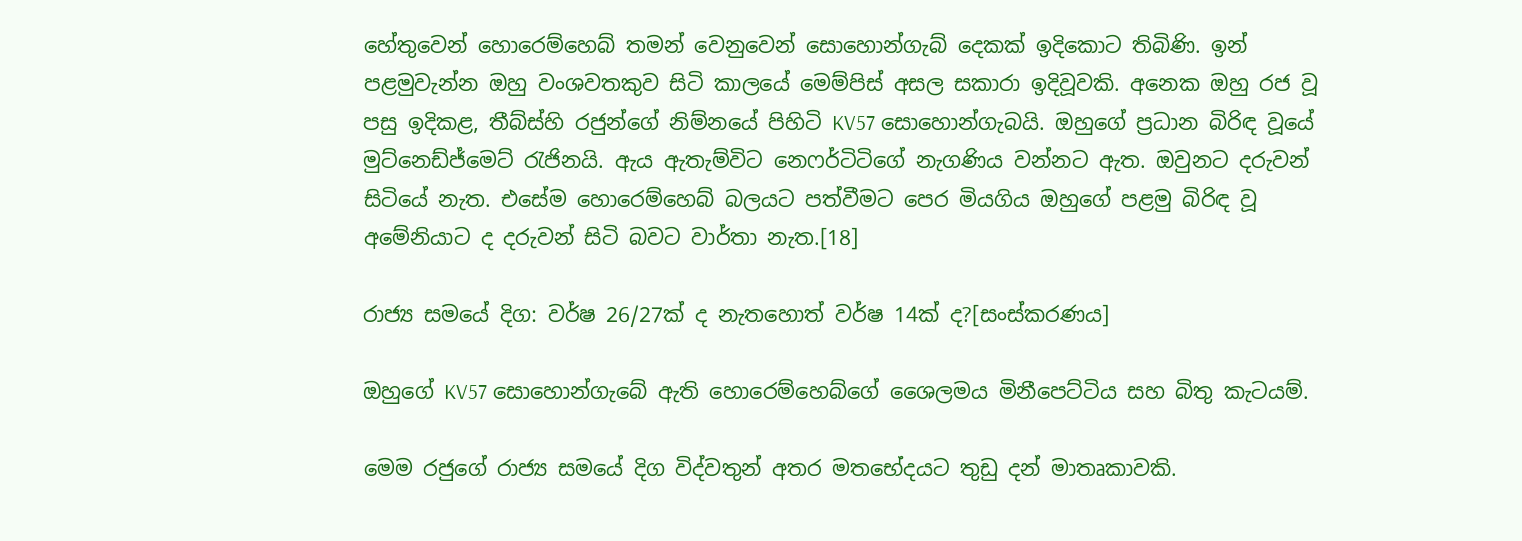හේතුවෙන් හොරෙම්හෙබ් තමන් වෙනුවෙන් සොහොන්ගැබ් දෙකක් ඉදිකොට තිබිණි. ඉන් පළමුවැන්න ඔහු වංශවතකුව සිටි කාලයේ මෙම්පිස් අසල සකාරා ඉදිවූවකි. අනෙක ඔහු රජ වූ පසු ඉදිකළ, තීබ්ස්හි රජුන්ගේ නිම්නයේ පිහිටි KV57 සොහොන්ගැබයි. ඔහුගේ ප්‍රධාන බිරිඳ වූයේ මුට්නෙඩ්ජ්මෙට් රැජිනයි. ඇය ඇතැම්විට නෙෆර්ටිටිගේ නැගණිය වන්නට ඇත. ඔවුනට දරුවන් සිටියේ නැත. එසේම හොරෙම්හෙබ් බලයට පත්වීමට පෙර මියගිය ඔහුගේ පළමු බිරිඳ වූ අමේනියාට ද දරුවන් සිටි බවට වාර්තා නැත.[18]

රාජ්‍ය සමයේ දිග: වර්ෂ 26/27ක් ද නැතහොත් වර්ෂ 14ක් ද?[සංස්කරණය]

ඔහුගේ KV57 සොහොන්ගැබේ ඇති හොරෙම්හෙබ්ගේ ශෛලමය ‍මිනීපෙට්ටිය සහ බිතු කැටයම්.

මෙම රජුගේ රාජ්‍ය සමයේ දිග විද්වතුන් අතර මතභේදයට තුඩු දන් මාතෘකාවකි.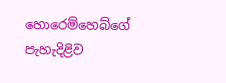හොරෙම්හෙබ්ගේ පැහැදිළිව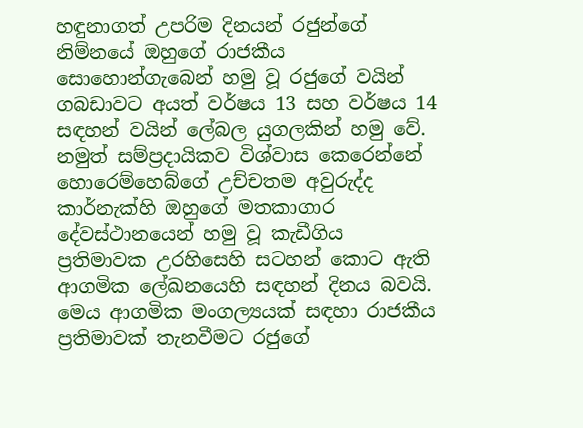හඳුනාගත් උපරිම දිනයන් රජුන්ගේ නිම්නයේ ඔහුගේ රාජකීය සොහොන්ගැබෙන් හමු වූ රජුගේ වයින් ගබඩාවට අයත් වර්ෂය 13 සහ වර්ෂය 14 සඳහන් වයින් ලේබල යුගලකින් හමු වේ. නමුත් සම්ප්‍රදායිකව විශ්වාස කෙරෙන්නේ හොරෙම්හෙබ්ගේ උච්චතම අවුරුද්ද කාර්නැක්හි ඔහුගේ මතකාගාර දේවස්ථානයෙන් හමු වූ කැඩීගිය ප්‍රතිමාවක උරහිසෙහි සටහන් කොට ඇති ආගමික ලේඛනයෙහි සඳහන් දිනය බවයි. මෙය ආගමික මංගල්‍යයක් සඳහා රාජකීය ප්‍රතිමාවක් තැනවීමට රජුගේ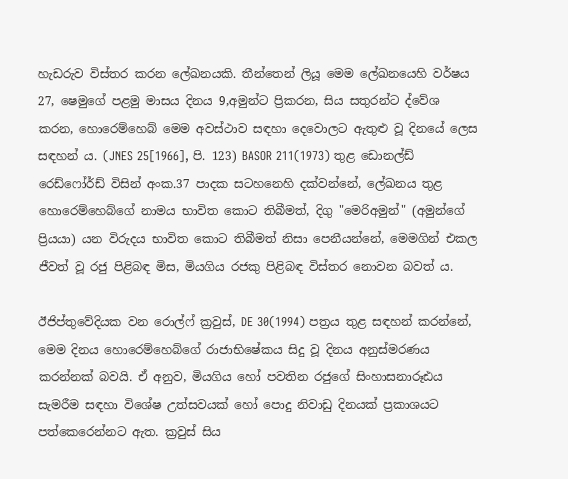හැඩරුව විස්තර කරන ලේඛනයකි. තීන්තෙන් ලියූ මෙම ලේඛනයෙහි වර්ෂය 27, ෂෙමුගේ පළමු මාසය දිනය 9,අමුන්ට ප්‍රිකරන, සිය සතුරන්ට ද්වේශ කරන, හොරෙම්හෙබ් මෙම අවස්ථාව සඳහා දෙවොලට ඇතුළු වූ දිනයේ ලෙස සඳහන් ය. (JNES 25[1966], පි. 123) BASOR 211(1973) තුළ ඩොනල්ඩ් රෙඩ්ෆෝර්ඩ් විසින් අංක.37 පාදක සටහනෙහි දක්වන්නේ, ලේඛනය තුළ හොරෙම්හෙබ්ගේ නාමය භාවිත කොට තිබීමත්, දිගු "මෙරිඅමුන්" (අමුන්ගේ ප්‍රියයා) යන විරුදය භාවිත කොට තිබීමත් නිසා පෙනීයන්නේ, මෙමගින් එකල ජීවත් වූ රජු පිළිබඳ මිස, මියගිය රජකු පිළිබඳ විස්තර නොවන බවත් ය.

ඊජිප්තුවේදියක වන රොල්ෆ් ක්‍රවුස්, DE 30(1994) පත්‍රය තුළ සඳහන් කරන්නේ, මෙම දිනය හොරෙම්හෙබ්ගේ රාජාභිෂේකය සිදු වූ දිනය අනුස්මරණය කරන්නක් බවයි. ඒ අනුව, මියගිය හෝ පවතින රජුගේ සිංහාසනාරූඪය සැමරීම සඳහා විශේෂ උත්සවයක් හෝ පොදු නිවාඩු දිනයක් ප්‍රකාශයට පත්කෙරෙන්නට ඇත. ක්‍රවුස් සිය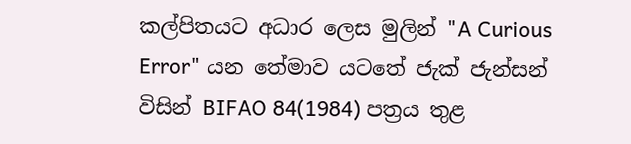කල්පිතයට අධාර ලෙස මුලින් "A Curious Error" යන තේමාව යටතේ ජැක් ජැන්සන් විසින් BIFAO 84(1984) පත්‍රය තුළ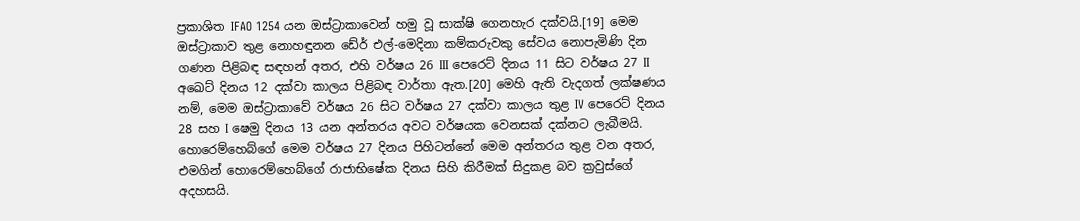ප්‍රකාශිත IFAO 1254 යන ‍ඔස්ට්‍රාකාවෙන් හමු වූ සාක්ෂි ගෙනහැර දක්වයි.[19] මෙම ඔස්ට්‍රාකාව තුළ නොහඳුනන ඩේර් එල්-මෙදිනා කම්කරුවකු සේවය නොපැමිණි දින ගණන පිළිබඳ සඳහන් අතර, එහි වර්ෂය 26 III පෙරෙට් දිනය 11 සිට වර්ෂය 27 II අඛෙට් දිනය 12 දක්වා කාලය පිළිබඳ වාර්තා ඇත.[20] මෙහි ඇති වැදගත් ලක්ෂණය නම්, මෙම ඔස්ට්‍රාකාවේ වර්ෂය 26 සිට වර්ෂය 27 දක්වා කාලය තුළ IV පෙරෙට් දිනය 28 සහ I ෂෙමු දිනය 13 යන අන්තරය අවට වර්ෂයක වෙනසක් දක්නට ලැබීමයි. හොරෙම්හෙබ්ගේ මෙම වර්ෂය 27 දිනය පිහිටන්නේ මෙම අන්තරය තුළ ‍වන අතර, එමගින් හොරෙම්හෙබ්ගේ රාජාභිෂේක දිනය සිහි කිරීමක් සිදුකළ බව ක්‍රවුස්ගේ අදහසයි.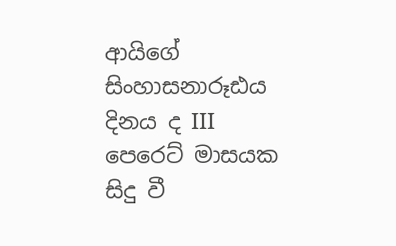ආයිගේ සිංහාසනාරූඪය දිනය ද III පෙරෙට් මාසයක සිදු වී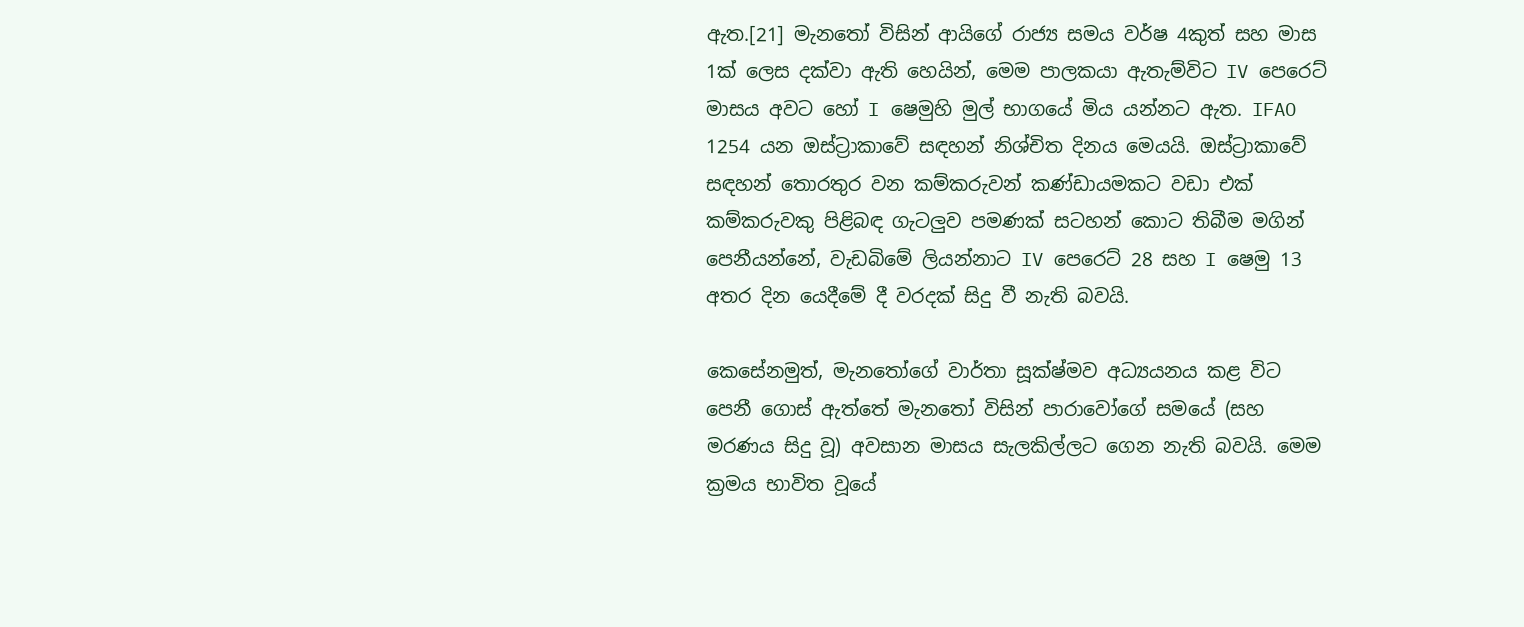ඇත.[21] මැනතෝ විසින් ආයිගේ රාජ්‍ය සමය වර්ෂ 4කුත් සහ මාස 1ක් ලෙස දක්වා ඇති හෙයින්, මෙම පාලකයා ඇතැම්විට IV පෙරෙට් මාසය අවට හෝ I ෂෙමුහි මුල් භාගයේ මිය යන්නට ඇත. IFAO 1254 යන ඔස්ට්‍රාකාවේ සඳහන් නිශ්චිත දිනය මෙයයි. ඔස්ට්‍රාකාවේ සඳහන් තොරතුර වන කම්කරුවන් කණ්ඩායමකට වඩා එක් කම්කරුවකු පිළිබඳ ගැටලුව පමණක් සටහන් කොට තිබීම මගින් පෙනීයන්නේ, වැඩබිමේ ලියන්නාට IV පෙරෙට් 28 සහ I ෂෙමු 13 අතර දින යෙදීමේ දී වරදක් සිදු වී නැති බවයි.

කෙසේනමුත්, මැනතෝගේ වාර්තා සූක්ෂ්මව අධ්‍යයනය කළ විට පෙනී ගොස් ඇත්තේ මැනතෝ විසින් පාරාවෝගේ සමයේ (සහ මරණය සිදු වූ) අවසාන මාසය සැලකිල්ලට ගෙන නැති බවයි. මෙම ක්‍රමය භාවිත වූයේ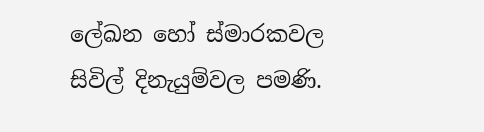ලේඛන හෝ ස්මාරකවල සිවිල් දිනැයුම්වල පමණි.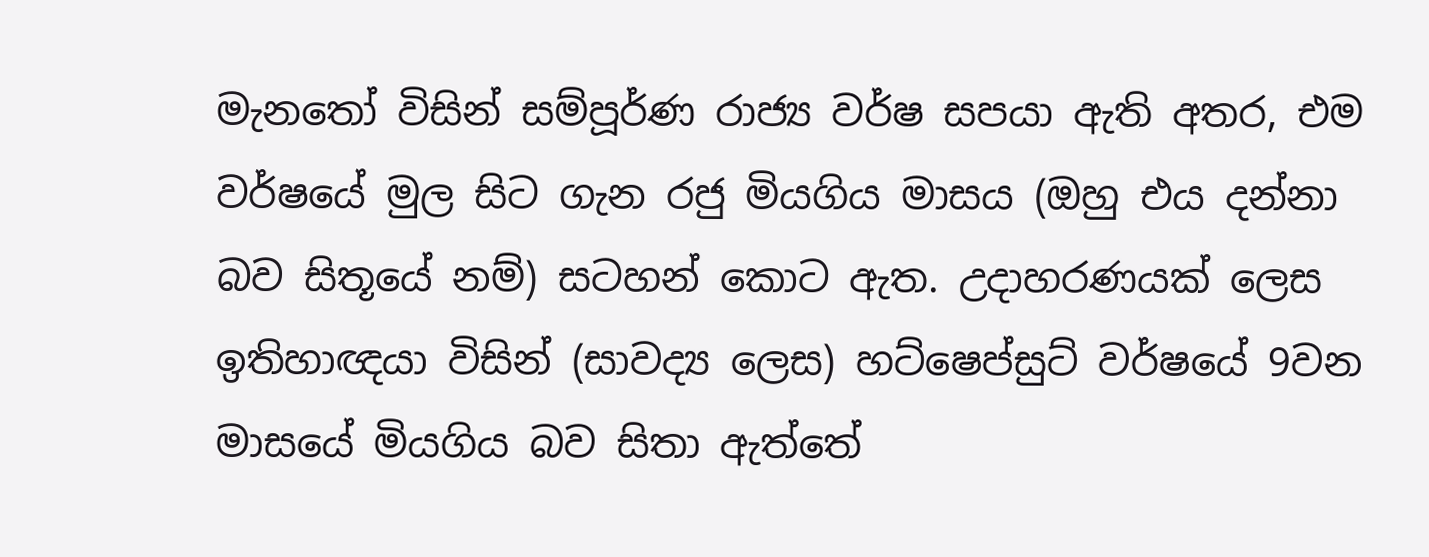මැනතෝ විසින් සම්පූර්ණ රාජ්‍ය වර්ෂ සපයා ඇති අතර, එම වර්ෂයේ මුල සිට ගැන රජු මියගිය මාසය (ඔහු එය දන්නා බව සිතූයේ නම්) සටහන් කොට ඇත. උදාහරණයක් ලෙස ඉතිහාඥයා විසින් (සාවද්‍ය ලෙස) හට්ෂෙප්සුට් වර්ෂයේ 9වන මාසයේ මියගිය බව සිතා ඇත්තේ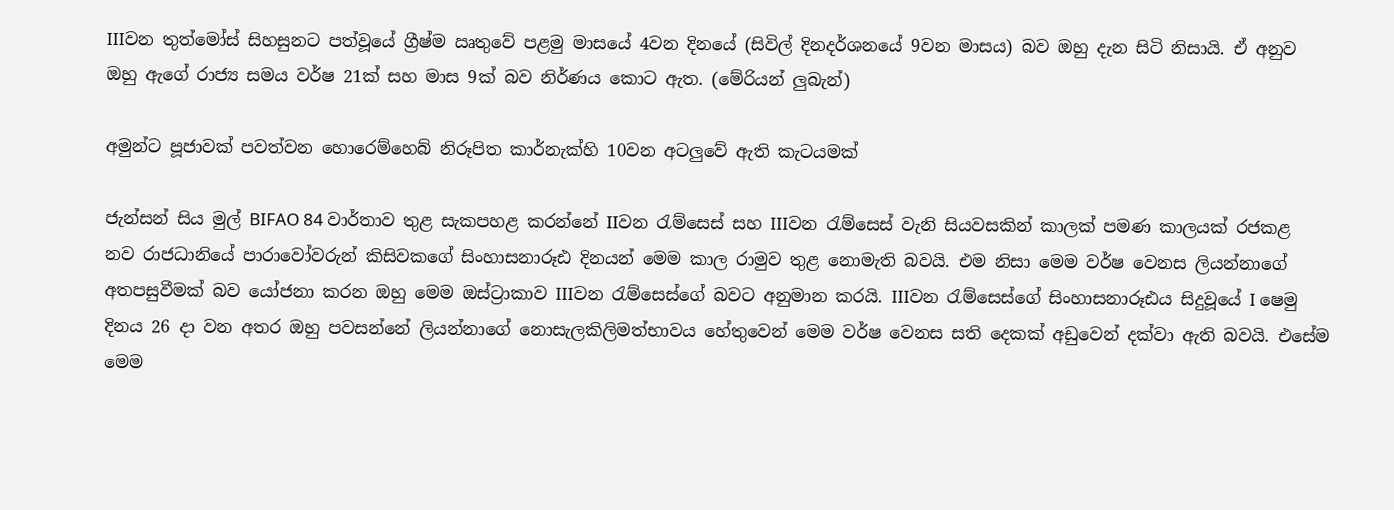IIIවන තුත්මෝස් සිහසුනට පත්වූයේ ග්‍රීෂ්ම ඍතුවේ පළමු මාසයේ 4වන දිනයේ (සිවිල් දිනදර්ශනයේ 9වන මාසය) බව ඔහු දැන සිටි නිසායි. ඒ අනුව ඔහු ඇගේ රාජ්‍ය සමය වර්ෂ 21ක් සහ මාස 9ක් බව නිර්ණය කොට ඇත. (මේරියන් ලුබැන්)

අමුන්ට පූජාවක් පවත්වන හොරෙම්හෙබ් නිරූපිත කාර්නැක්හි 10වන අටලුවේ ඇති කැටයමක්

ජැන්සන් සිය මුල් BIFAO 84 වාර්තාව තුළ සැකපහළ කරන්නේ IIවන රැම්සෙස් සහ IIIවන රැම්සෙස් වැනි සියවසකින් කාලක් පමණ කාලයක් රජකළ නව රාජධානියේ පාරාවෝවරුන් කිසිවකගේ සිංහාසනාරූඪ දිනයන් මෙම කාල රාමුව ‍තුළ නොමැති බවයි. එම නිසා මෙම වර්ෂ වෙනස ලියන්නාගේ අතපසුවීමක් බව යෝජනා කරන ඔහු මෙම ඔස්ට්‍රාකාව IIIවන රැම්සෙස්ගේ බවට අනුමාන කරයි. IIIවන රැම්‍සෙස්ගේ සිංහාසනාරූඪය සිදුවූයේ I ෂෙමු දිනය 26 දා වන අතර ඔහු පවසන්නේ ලියන්නාගේ නොසැලකිලිමත්භාවය හේතුවෙන් මෙම වර්ෂ වෙනස සති දෙකක් අඩුවෙන් දක්වා ඇති බවයි. එසේම මෙම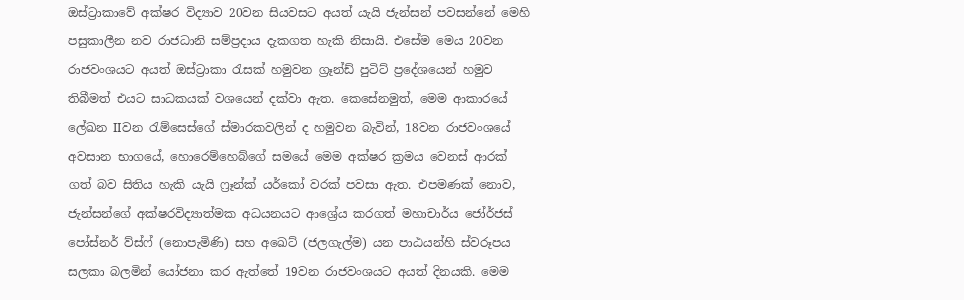ඔස්ට්‍රාකාවේ අක්ෂර විද්‍යාව 20වන සියවසට අයත් යැයි ජැන්සන් පවසන්නේ මෙහි පසුකාලීන නව රාජධානි සම්ප්‍රදාය දැකගත හැකි නිසායි. එසේම මෙය 20වන රාජවංශයට අයත් ඔස්ට්‍රාකා රැසක් හමුවන ග්‍රෑන්ඩ් පුටිට් ප්‍රදේශයෙන් හමුව තිබීමත් එයට සාධකයක් වශයෙන් දක්වා ඇත. කෙසේනමුත්, මෙම ආකාරයේ ලේඛන IIවන රැම්සෙස්ගේ ස්මාරකවලින් ද හමුවන බැවින්, 18වන රාජවංශයේ අවසාන භාගයේ, හොරෙම්හෙබ්ගේ සමයේ මෙම අක්ෂර ක්‍රමය වෙනස් ආරක් ගත් බව සිතිය හැකි යැයි ෆ්‍රෑන්ක් යර්කෝ වරක් පවසා ඇත. එපමණක් නොව, ජැන්සන්ගේ අක්ෂරවිද්‍යාත්මක අධයනයට ආශ්‍රේය කරගත් මහාචාර්ය ජෝර්ජස් පෝස්නර් ව්ස්ෆ් (නොපැමිණි) සහ අඛෙට් (ජලගැල්ම) යන පාඨයන්හි ස්වරූපය සලකා බලමින් යෝජනා කර ඇත්තේ 19වන රාජවංශයට අයත් දිනයකි. මෙම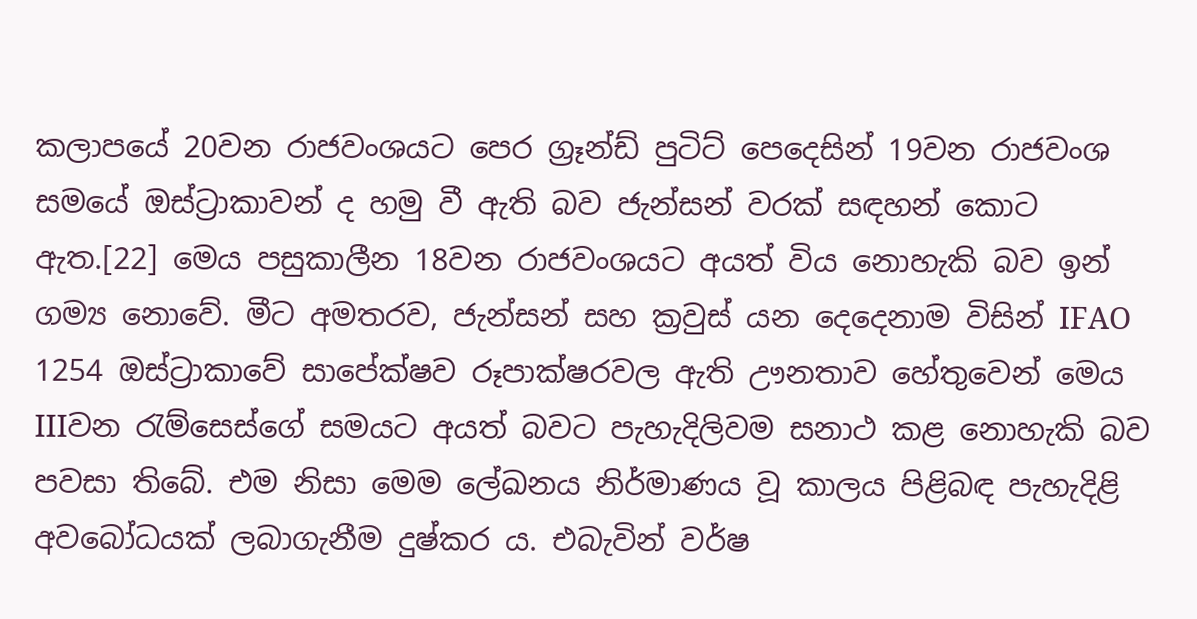කලාපයේ 20වන රාජවංශයට පෙර ග්‍රෑන්ඩ් පුටිට් පෙදෙසින් 19වන රාජවංශ සමයේ ඔස්ට්‍රාකාවන් ද හමු වී ඇති බව ජැන්සන් වරක් සඳහන් කොට ඇත.[22] මෙය පසුකාලීන 18වන රාජවංශයට අයත් විය නොහැකි බව ඉන් ගම්‍ය නොවේ. මීට අමතරව, ජැන්සන් සහ ක්‍රවුස් යන දෙදෙනාම විසින් IFAO 1254 ඔස්ට්‍රාකාවේ සාපේක්ෂව රූපාක්ෂරවල ඇති ඌනතාව හේතුවෙන් මෙය IIIවන රැම්සෙස්ගේ සමයට අයත් බවට පැහැදිලිවම සනාථ කළ නොහැකි බව පවසා තිබේ. එම නිසා මෙම ලේඛනය නිර්මාණය වූ කාලය පිළිබඳ පැහැදිළි අවබෝධයක් ලබාගැනීම දුෂ්කර ය. එබැවින් වර්ෂ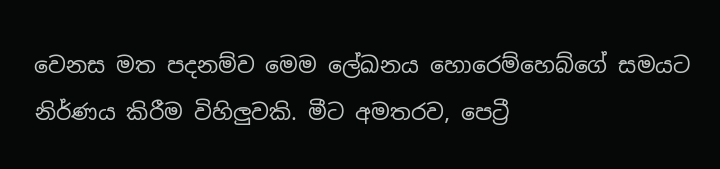වෙනස මත පදනම්ව මෙම ලේඛනය හොරෙම්හෙබ්ගේ සමයට නිර්ණය කිරීම විහිලුවකි. මීට අමතරව, පෙට්‍රී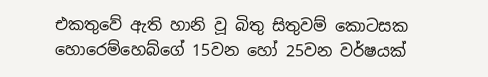එකතුවේ ඇති හානි වූ බිතු සිතුවම් කොටසක හොරෙම්හෙබ්ගේ 15වන හෝ 25වන වර්ෂයක්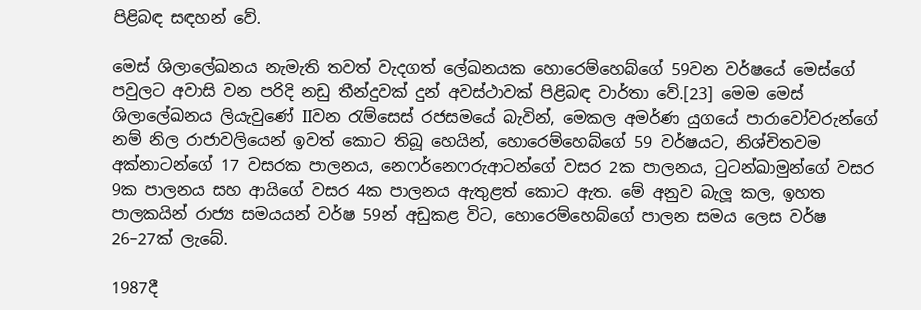පිළිබඳ සඳහන් වේ.

මෙස් ශිලාලේඛනය නැමැති තවත් වැදගත් ලේඛනයක හොරෙම්හෙබ්ගේ 59වන වර්ෂයේ මෙස්ගේ පවුලට අවාසි වන පරිදි නඩු තීන්දුවක් දුන් අවස්ථාවක් පිළිබඳ වාර්තා වේ.[23] මෙම මෙස් ශිලාලේඛනය ලියැවුණේ IIවන රැම්සෙස් රජසමයේ බැවින්, මෙකල අමර්ණ යුගයේ පාරාවෝවරුන්ගේ නම් නිල රාජාවලියෙන් ඉවත් කොට තිබූ හෙයින්, හොරෙම්හෙබ්ගේ 59 වර්ෂයට, නිශ්චිතවම අක්නාටන්ගේ 17 වසරක පාලනය, නෙෆර්නෙෆරුආටන්ගේ වසර 2ක පාලනය, ටුටන්ඛාමුන්ගේ වසර 9ක පාලනය සහ ආයිගේ වසර 4ක පාලනය ඇතුළත් කොට ඇත. මේ අනුව බැලූ කල, ඉහත පාලකයින් රාජ්‍ය සමයයන් වර්ෂ 59න් අඩුකළ විට, හොරෙම්හෙබ්ගේ පාලන සමය ලෙස වර්ෂ 26–27ක් ලැබේ.

1987දී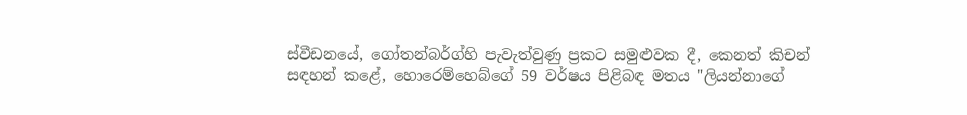ස්වීඩනයේ, ගෝතන්බර්ග්හි පැවැත්වුණු ප්‍රකට සමුළුවක දී, කෙනත් කිචන් සඳහන් කළේ, හොරෙම්හෙබ්ගේ 59 වර්ෂය පිළිබඳ මතය "ලියන්නාගේ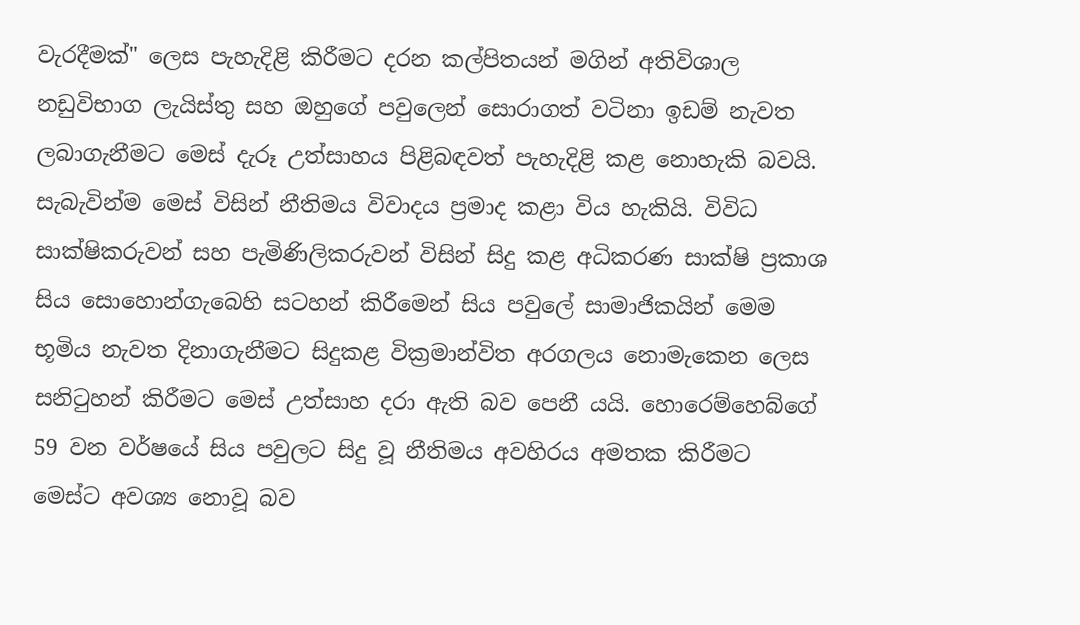වැරදීමක්" ලෙස පැහැදිළි කිරීමට දරන කල්පිතයන් මගින් අතිවිශාල නඩුවිභාග ලැයිස්තු සහ ඔහුගේ පවුලෙන් සොරාගත් වටිනා ඉඩම් නැවත ලබාගැනීමට මෙස් දැරූ උත්සාහය පිළිබඳවත් පැහැදිළි කළ නොහැකි බවයි. සැබැවින්ම මෙස් විසින් නීතිමය විවාදය ප්‍රමාද කළා විය හැකියි. විවිධ සාක්ෂිකරුවන් සහ පැමිණිලිකරුවන් විසින් සිදු කළ අධිකරණ සාක්ෂි ප්‍රකාශ සිය සොහොන්ගැබෙහි සටහන් කිරීමෙන් සිය පවුලේ සාමාජිකයින් මෙම භූමිය නැවත දිනාගැනීමට සිදුකළ වික්‍රමාන්විත අරගලය නොමැකෙන ලෙස සනිටුහන් කිරීමට මෙස් උත්සාහ දරා ඇති බව පෙනී යයි. හොරෙම්හෙබ්ගේ 59 වන වර්ෂයේ සිය පවුලට සිදු වූ නීතිමය අවහිරය අමතක කිරීමට මෙස්ට අවශ්‍ය නොවූ බව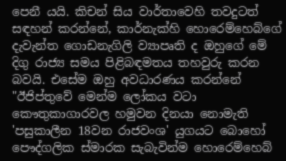පෙනී යයි. කිචන් සිය වාර්තාවෙහි තවදුටත් සඳහන් කරන්නේ, කාර්නැක්හි හොරෙම්හෙබ්ගේ දැවැන්ත ගොඩනැගිලි ව්‍යාපෘති ද ඔහුගේ මේ දිගු රාජ්‍ය සමය පිළිබඳමතය තහවුරු කරන බවයි. එසේම ඔහු අවධාරණය කරන්නේ "ඊජිප්තුවේ මෙන්ම ලෝකය වටා කෞතුකාගාරවල හමුවන දිනයා නොමැති 'පසුකාලීන 18වන රාජවංශ' යුගයට බොහෝ පෞද්ගලික ස්මාරක සැබැවින්ම හොරෙම්හෙබ්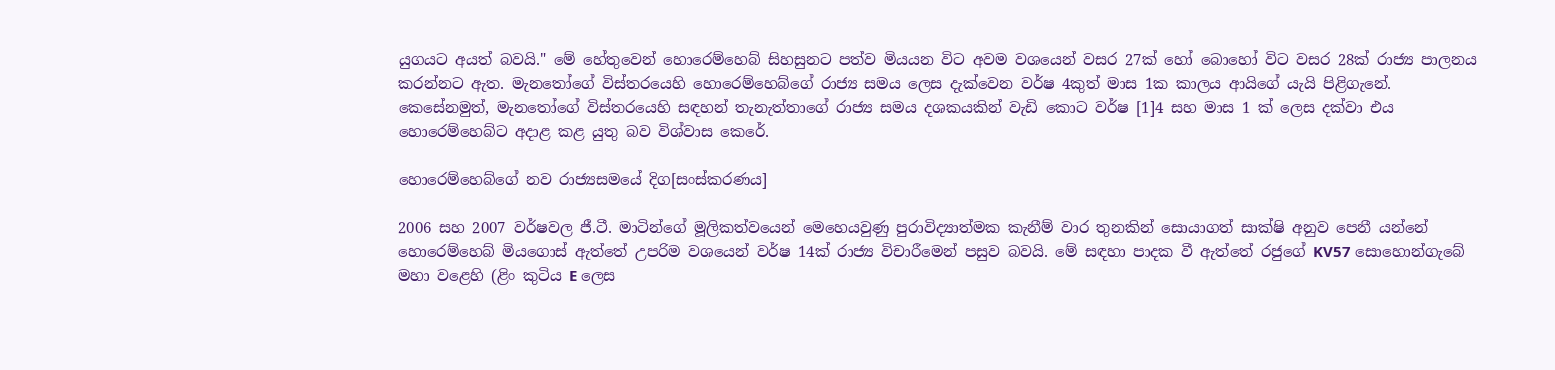යුගයට අයත් බවයි." මේ හේතුවෙන් හොරෙම්හෙබ් සිහසුනට පත්ව මියයන විට අවම වශයෙන් වසර 27ක් හෝ බොහෝ විට වසර 28ක් රාජ්‍ය පාලනය කරන්නට ඇත. මැනතෝගේ විස්තරයෙහි හොරෙම්හෙබ්ගේ රාජ්‍ය සමය ලෙස දැක්වෙන වර්ෂ 4කුත් මාස 1ක කාලය ආයිගේ යැයි පිළිගැනේ. කෙසේනමුත්, මැනතෝගේ විස්තරයෙහි සඳහන් තැනැත්තාගේ රාජ්‍ය සමය දශකයකින් වැඩි කොට වර්ෂ [1]4 සහ මාස 1 ක් ලෙස දක්වා එය හොරෙම්හෙබ්ට අදාළ කළ යුතු බව විශ්වාස කෙරේ.

හොරෙම්හෙබ්ගේ නව රාජ්‍යසමයේ දිග[සංස්කරණය]

2006 සහ 2007 වර්ෂවල ජී.ටී. මාටින්ගේ මූලිකත්වයෙන් මෙහෙයවුණු පුරාවිද්‍යාත්මක කැනීම් වාර තුනකින් සොයාගත් සාක්ෂි අනුව පෙනී යන්නේ හොරෙම්හෙබ් මියගොස් ඇත්තේ උපරිම වශයෙන් වර්ෂ 14ක් රාජ්‍ය විචාරීමෙන් පසුව බවයි. මේ සඳහා පාදක වී ඇත්තේ රජුගේ KV57 සොහොන්ගැබේ මහා වළෙහි (ළිං කුටිය E ලෙස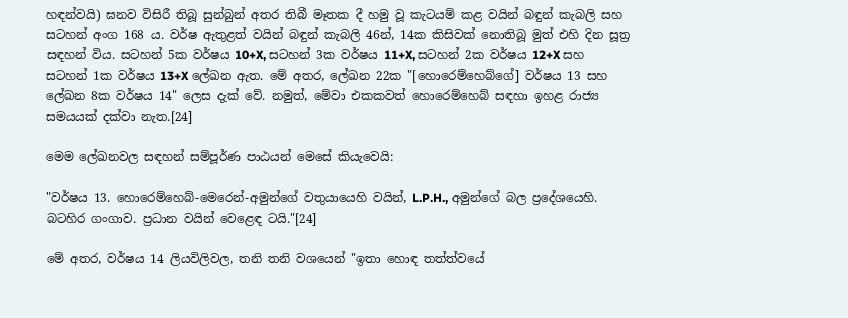හඳන්වයි) ඝනව විසිරී තිබූ සුන්බුන් අතර තිබී මෑතක දී හමු වූ කැටයම් කළ වයින් බඳුන් කැබලි සහ සටහන් අංග 168 ය. වර්ෂ ඇතුළත් වයින් බඳුන් කැබලි 46න්, 14ක කිසිවක් නොතිබූ මුත් එහි දින සූත්‍ර සඳහන් විය. සටහන් 5ක වර්ෂය 10+X, සටහන් 3ක වර්ෂය 11+X, සටහන් 2ක වර්ෂය 12+X සහ සටහන් 1ක වර්ෂය 13+X ලේඛන ඇත. මේ අතර, ලේඛන 22ක "[හොරෙම්හෙබ්ගේ] වර්ෂය 13 සහ ලේඛන 8ක වර්ෂය 14" ලෙස දැක් වේ. නමුත්, මේවා එකකවත් හොරෙම්හෙබ් සඳහා ඉහළ රාජ්‍ය සමයයක් දක්වා නැත.[24]

මෙම ලේඛනවල සඳහන් සම්පූර්ණ පාඨයන් මෙසේ කියැවෙයි:

"වර්ෂය 13. හොරෙම්හෙබ්-මෙරෙන්-අමුන්ගේ වතුයායෙහි වයින්, L.P.H., අමුන්ගේ බල ප්‍රදේශයෙහි. බටහිර ගංගාව. ප්‍රධාන වයින් වෙ‍ළෙඳ ටයි."[24]

මේ අතර, වර්ෂය 14 ලියවිලිවල, තනි තනි වශයෙන් "ඉතා හොඳ තත්ත්වයේ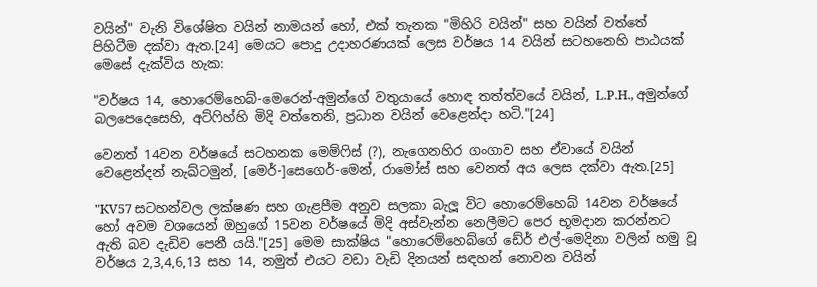වයින්" වැනි විශේෂිත වයින් නාමයන් හෝ, එක් තැනක "මිහිරි වයින්" සහ වයින් වත්තේ පිහිටීම දක්වා ඇත.[24] මෙයට පොදු උදාහරණයක් ලෙස වර්ෂය 14 වයින් සටහනෙහි පාඨයක් මෙසේ දැක්විය හැක:

"වර්ෂය 14, හොරෙම්හෙබ්-මෙරෙන්-අමුන්ගේ වතුයායේ හොඳ තත්ත්වයේ වයින්, L.P.H., අමුන්ගේ බලපෙදෙසෙහි, අට්ෆිහ්හි මිදි වත්තෙනි, ප්‍රධාන වයින් වෙළෙන්දා හටි."[24]

වෙනත් 14වන වර්ෂයේ සටහනක මෙම්ෆිස් (?), නැගෙනහිර ගංගාව සහ ඒවායේ වයින් වෙළෙන්දන් නැඛ්ටමුන්, [මෙර්-]සෙගෙර්-මෙන්, රාමෝස් සහ වෙනත් අය ලෙස දක්වා ඇත.[25]

"KV57 සටහන්වල ලක්ෂණ සහ ගැළපීම අනුව සලකා බැලූ විට හොරෙම්හෙබ් 14වන වර්ෂයේ හෝ අවම වශයෙන් ඔහුගේ 15වන වර්ෂයේ මිදි අස්වැන්න නෙලීමට පෙර භූමදාන කරන්නට ඇති බව දැඩිව පෙනී යයි."[25] මෙම සාක්ෂිය "හොරෙම්හෙබ්ගේ ඩේර් එල්-මෙදිනා වලින් හමු වූ වර්ෂය 2,3,4,6,13 සහ 14, නමුත් එයට වඩා වැඩි දිනයන් සඳහන් නොවන වයින්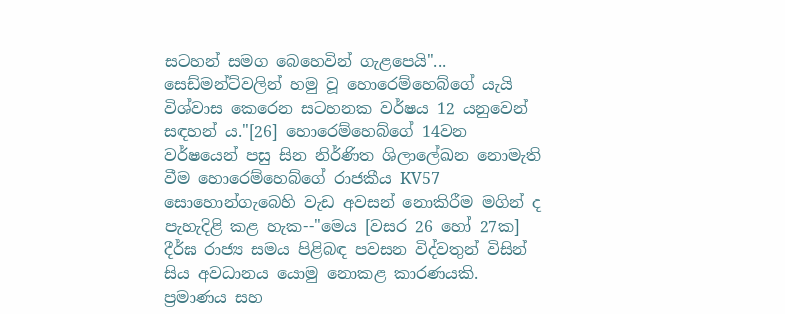සටහන් සමග බෙහෙවින් ගැළපෙයි"... සෙඩ්මන්ට්වලින් හමු වූ හොරෙම්හෙබ්ගේ යැයි විශ්වාස කෙරෙන සටහනක වර්ෂය 12 යනුවෙන් සඳහන් ය."[26] හොරෙම්හෙබ්ගේ 14වන වර්ෂයෙන් පසු සින නිර්ණිත ශිලාලේඛන නොමැති වීම හොරෙම්හෙබ්ගේ රාජකීය KV57 සොහොන්ගැබෙහි වැඩ අවසන් නොකිරීම මගින් ද පැහැදිළි කළ හැක--"මෙය [වසර 26 හෝ 27ක] දීර්ඝ රාජ්‍ය සමය පිළිබඳ පවසන විද්වතුන් විසින් සිය අවධානය යොමු නොකළ කාරණයකි. ප්‍රමාණය සහ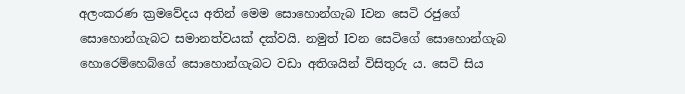අලංකරණ ක්‍රමවේදය අතින් මෙම සොහොන්ගැබ Iවන සෙටි රජුගේ සොහොන්ගැබට සමානත්වයක් දක්වයි. නමුත් Iවන සෙටිගේ සොහොන්ගැබ හොරෙම්හෙබ්ගේ සොහොන්ගැබට වඩා අතිශයින් විසිතුරු ය. සෙටි සිය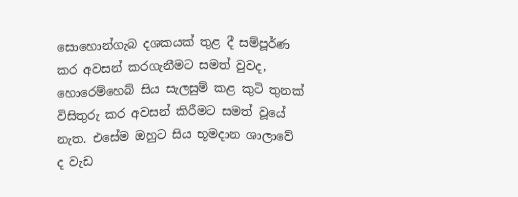සොහොන්ගැබ දශකයක් තුළ දී සම්පූර්ණ කර අවසන් කරගැනීමට සමත් වුවද, හොරෙම්හෙබ් සිය සැලසුම් කළ කුටි තුනක් විසිතුරු කර අවසන් කිරීමට සමත් වූයේ නැත. එසේම ඔහුට සිය භූමදාන ශාලාවේ ද වැඩ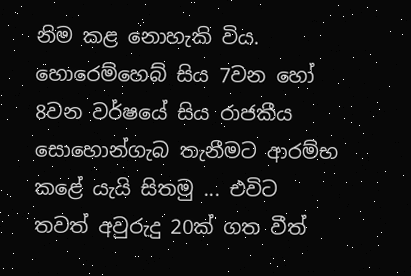නිම කළ නොහැකි විය. හොරෙම්හෙබ් සිය 7වන හෝ 8වන වර්ෂයේ ‍සිය රාජකීය සොහොන්ගැබ තැනීමට ආරම්භ කළේ යැයි සිතමු ... එවිට තවත් අවුරුදු 20ක් ගත වීත්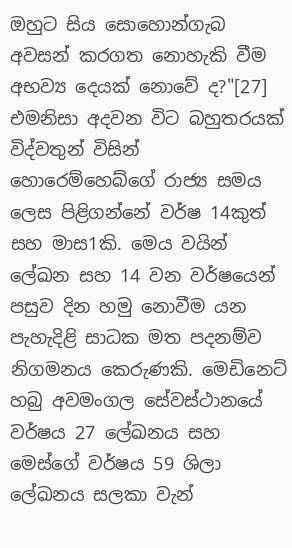ඔහුට සිය සොහොන්ගැබ අවසන් කරගත නොහැකි වීම අභව්‍ය දෙයක් නොවේ ද?"[27] එමනිසා අදවන විට බහුතරයක් විද්වතුන් විසින් හොරෙම්හෙබ්ගේ රාජ්‍ය සමය ලෙස පිළිගන්නේ වර්ෂ 14කුත් සහ මාස1කි. මෙය වයින් ලේඛන සහ 14 වන වර්ෂයෙන් පසුව දින හමු නොවීම යන පැහැදිළි සාධක මත පදනම්ව නිගමනය කෙරුණකි. මෙඩිනෙට් හබු අවමංගල සේවස්ථානයේ වර්ෂය 27 ලේඛනය සහ මෙස්ගේ වර්ෂය 59 ශිලා ලේඛනය සලකා වැන්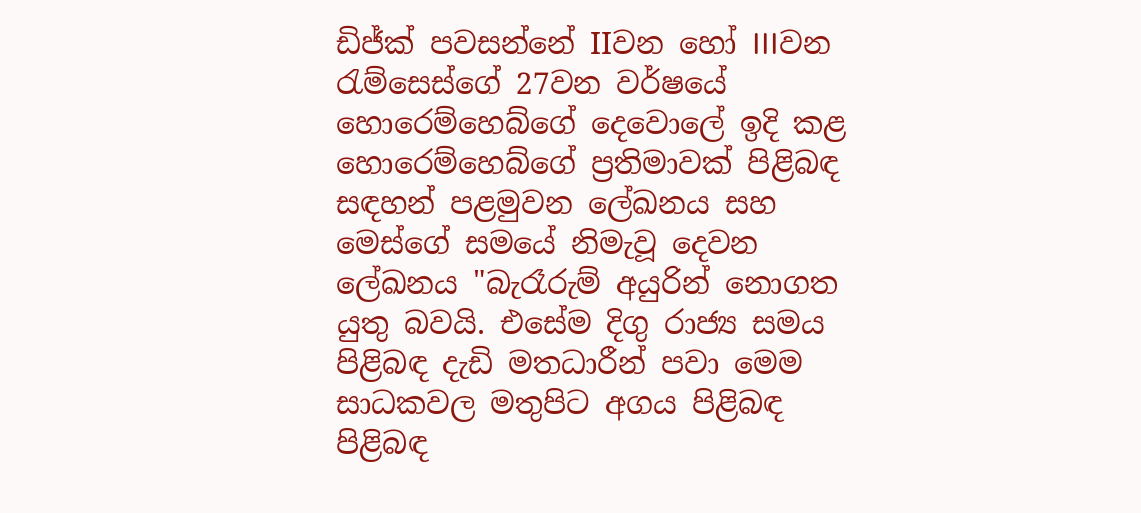ඩිජ්ක් පවසන්නේ IIවන හෝ IIIවන රැම්සෙස්ගේ 27වන වර්ෂයේ හොරෙම්හෙබ්ගේ දෙවොලේ ඉදි කළ හොරෙම්හෙබ්ගේ ප්‍රතිමාවක් පිළිබඳ සඳහන් පළමුවන ලේඛනය සහ මෙස්ගේ සමයේ නිමැවූ දෙවන ලේඛනය "බැරෑරුම් අයුරින් නොගත යුතු බවයි. එසේම දිගු රාජ්‍ය සමය පිළිබඳ දැඩි මතධාරීන් පවා මෙම සාධකවල මතුපිට අගය පිළිබඳ පිළිබඳ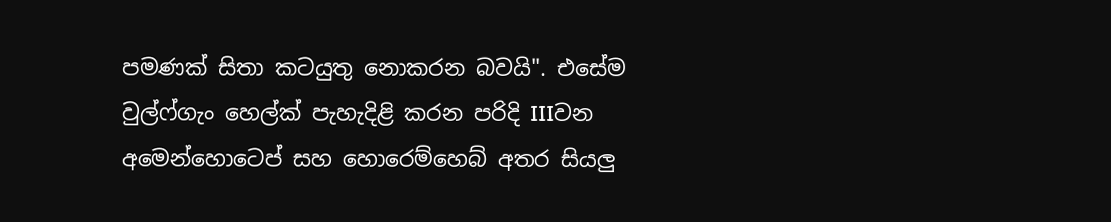පමණක් සිතා කටයුතු නොකරන බවයි". එසේම වුල්ෆ්ගැං හෙල්ක් පැහැදිළි කරන පරිදි IIIවන අමෙන්හොටෙප් සහ හොරෙම්හෙබ් අතර සියලු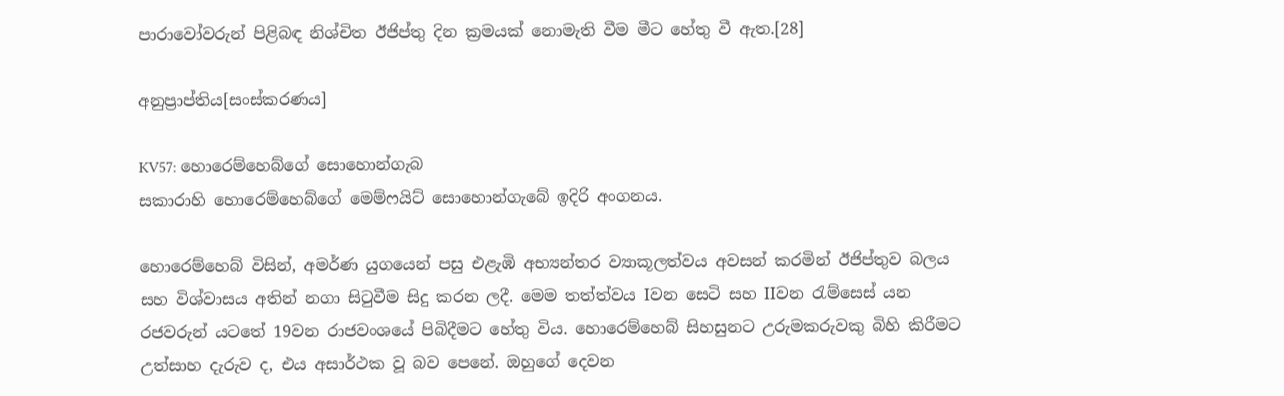පාරාවෝවරුන් පිළිබඳ නිශ්චිත ඊජිප්තු දින ක්‍රමයක් නොමැති වීම මීට හේතු වී ඇත.[28]

අනුප්‍රාප්තිය[සංස්කරණය]

KV57: හොරෙම්හෙබ්ගේ සොහොන්ගැබ
සකාරාහි හොරෙම්හෙබ්ගේ මෙම්ෆයිට් සොහොන්ගැබේ ඉදිරි අංගනය.

හොරෙම්හෙබ් විසින්, අමර්ණ යුගයෙන් පසු එළැඹි අභ්‍යන්තර ව්‍යාකූලත්වය අවසන් කරමින් ඊජිප්තුව බලය සහ විශ්වාසය අතින් නගා සිටුවීම සිදු කරන ලදී. මෙම තත්ත්වය Iවන සෙටි සහ IIවන රැම්සෙස් යන රජවරුන් යටතේ 19වන රාජවංශයේ පිබිදීමට හේතු විය. හොරෙම්හෙබ් සිහසුනට උරුමකරුවකු බිහි කිරීමට උත්සාහ දැරුව ද, එය අසාර්ථක වූ බව පෙනේ. ඔහුගේ දෙවන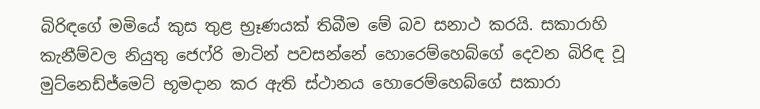බිරිඳගේ මමියේ කුස තුළ භ්‍රෑණයක් තිබීම මේ බව සනාථ කරයි. සකාරාහි කැනීම්වල නියුතු ජෙෆ්රි මාටින් පවසන්නේ හොරෙම්හෙබ්ගේ දෙවන බිරිඳ වූ මුට්නෙඩ්ජ්මෙට් භූමදාන කර ඇති ස්ථානය හොරෙම්හෙබ්ගේ සකාරා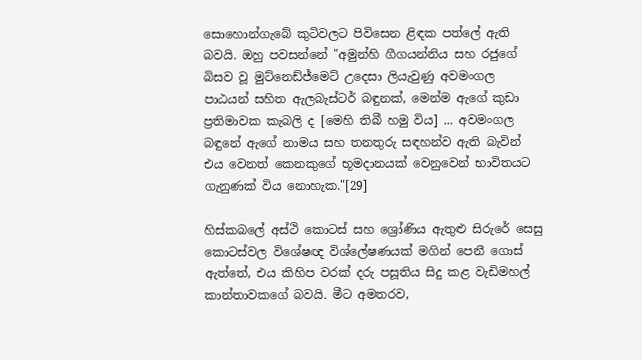සොහොන්ගැබේ කු‍ටිවලට පිවිසෙන ළිඳක පත්ලේ ඇති බවයි‍. ඔහු පවසන්නේ "අමුන්හි ගීගයන්නිය සහ රජුගේ බිසව වූ මුට්නෙඩ්ජ්මෙට් උදෙසා ලියැවුණු අවමංගල පාඨයන් සහිත ඇලබැස්‍ටර් බඳුනක්, මෙන්ම ඇගේ කුඩා ප්‍රතිමාවක කැබලි ද [මෙහි තිබී හමු විය] ... අවමංගල බඳුනේ ඇගේ නාමය සහ තනතුරු සඳහන්ව ඇති බැවින් එය වෙනත් කෙනකුගේ භූමදානයක් වෙනුවෙන් භාවිතයට ගැනුණක් විය නොහැක."[29]

හිස්කබලේ අස්ථි කොටස් සහ ‍ශ්‍රෝණිය ඇතුළු ‍සිරුරේ සෙසු කොටස්වල විශේෂඥ විශ්ලේෂණයක් මගින් පෙනී ගොස් ඇත්තේ, එය කිහිප වරක් දරු පසූතිය සිදු කළ වැඩිමහල් කාන්තාවකගේ බවයි. මීට අමතරව,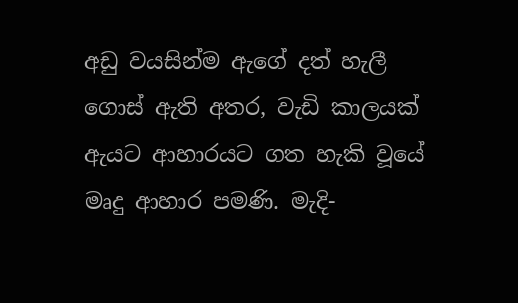අඩු වයසින්ම ඇගේ දත් හැලී ගොස් ඇති අතර, වැඩි කාලයක් ඇයට ආහාරයට ගත හැකි වූයේ මෘදු ආහාර පමණි. මැදි-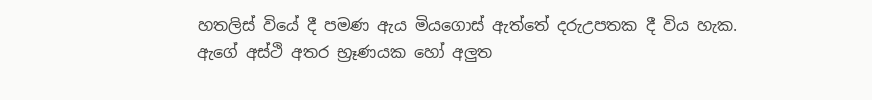හතලිස් වියේ දී පමණ ඇය මියගොස් ඇත්තේ දරුඋපතක දී විය හැක. ඇගේ අස්ථි අතර භ්‍රෑණයක හෝ අලුත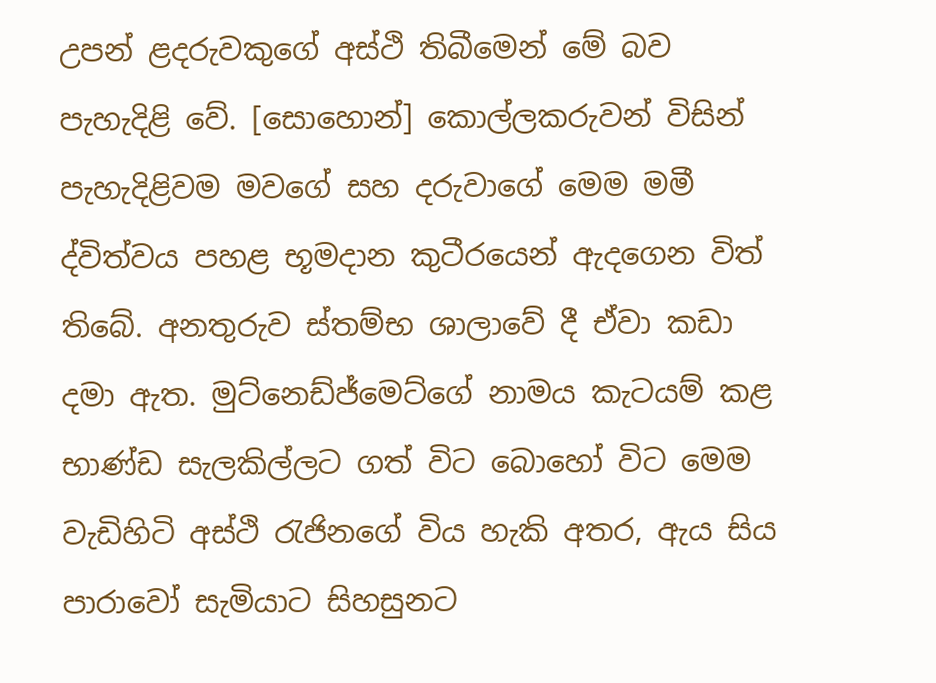උපන් ළදරුවකුගේ අස්ථි තිබීමෙන් මේ බව පැහැදිළි වේ. [සොහොන්] කොල්ලකරුවන් විසින් පැහැදිළිවම මවගේ සහ දරුවාගේ මෙම මමී ද්විත්වය පහළ භූමදාන කුටීරයෙන් ඇදගෙන විත් තිබේ. අනතුරුව ස්තම්භ ශාලාවේ දී ඒවා කඩා දමා ඇත. මුට්නෙඩ්ජ්මෙට්ගේ නාමය කැටයම් කළ භාණ්ඩ සැලකිල්ලට ගත් විට බොහෝ විට මෙම වැඩිහිටි අස්ථි රැජිනගේ විය හැකි අතර, ඇය සිය පාරාවෝ සැමියාට සිහසුනට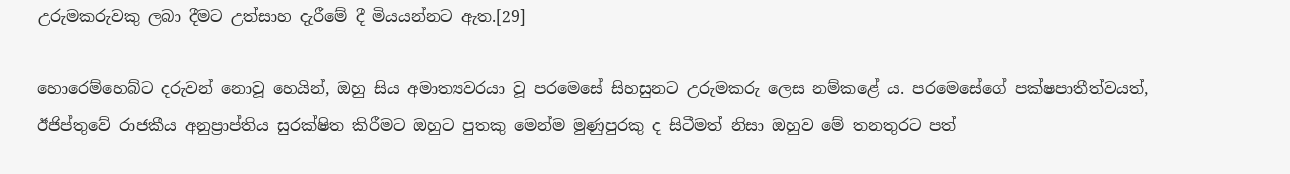උරුමකරුවකු ලබා දීමට උත්සාහ දැරීමේ දී මියයන්නට ඇත.[29]

හොරෙම්හෙබ්ට දරුවන් නොවූ හෙයින්, ඔහු සිය අමාත්‍යවරයා වූ පරමෙසේ සිහසුනට උරුමකරු ලෙස නම්කළේ ය. පරමෙසේගේ පක්ෂපාතීත්වයත්, ඊජිප්තුවේ රාජකීය අනුප්‍රාප්තිය සුරක්ෂිත කිරීමට ඔහුට පුතකු මෙන්ම මුණුපුරකු ද සිටීමත් නිසා ඔහුව මේ තනතුරට පත්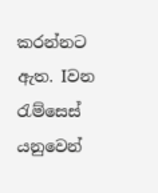කරන්නට ඇත. Iවන රැම්සෙස් යනුවෙන්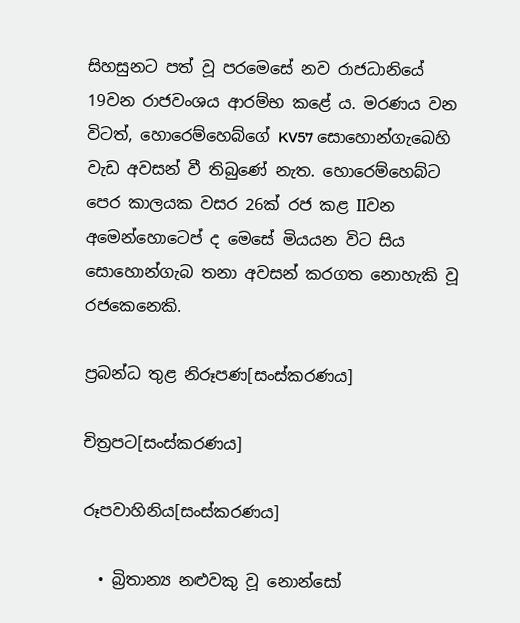සිහසුනට පත් වූ පරමෙසේ නව රාජධානියේ 19වන රාජවංශය ආරම්භ කළේ ය. මරණය වන විටත්, හොරෙම්හෙබ්ගේ KV57 සොහොන්ගැබෙහි වැඩ අවසන් වී තිබුණේ නැත. හොරෙම්හෙබ්ට පෙර කාලයක වසර 26ක් රජ කළ IIවන අමෙන්හොටෙප් ද මෙසේ මියයන විට සිය සොහොන්ගැබ තනා අවසන් කරගත නොහැකි වූ රජකෙනෙකි.

ප්‍රබන්ධ තුළ නිරූපණ[සංස්කරණය]

චිත්‍රපට[සංස්කරණය]

රූපවාහිනිය[සංස්කරණය]

  • බ්‍රිතාන්‍ය නළුවකු වූ නොන්සෝ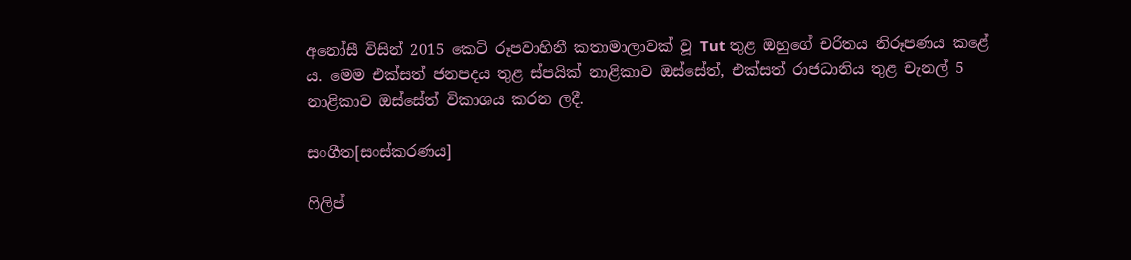අනෝසී විසින් 2015 කෙටි රූපවාහිනී කතාමාලාවක් වූ Tut තුළ ඔහුගේ චරිතය නිරූපණය කළේ ය. මෙම එක්සත් ජනපදය තුළ ස්පයික් නාළිකාව ඔස්සේත්, එක්සත් රාජධානිය තුළ චැනල් 5 නාළිකාව ඔස්සේත් විකාශය කරන ලදී.

සංගීත[සංස්කරණය]

ෆිලිප්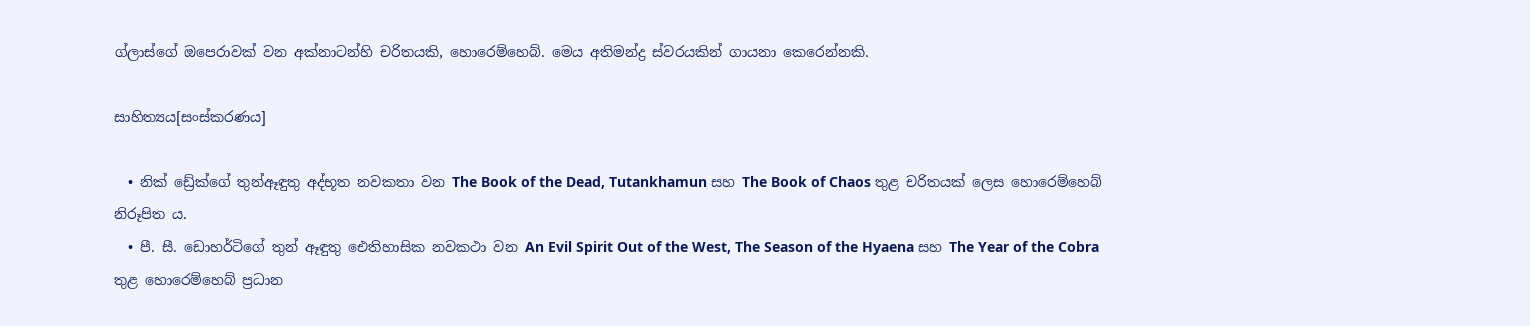ග්ලාස්ගේ ඔපෙරාවක් වන අක්නාටන්හි චරිතයකි, හොරෙම්හෙබ්. මෙය අතිමන්ද්‍ර ස්වරයකින් ගායනා කෙරෙන්නකි.

සාහිත්‍යය[සංස්කරණය]

  • නික් ඩ්‍රේක්ගේ තුන්ඈඳුතු අද්භූත නවකතා වන The Book of the Dead, Tutankhamun සහ The Book of Chaos තුළ චරිතයක් ලෙස හොරෙම්හෙබ් නිරූපිත ය.
  • පී. සී. ඩොහර්ටිගේ තුන් ඈඳුතු ඓතිහාසික නවකථා වන An Evil Spirit Out of the West, The Season of the Hyaena සහ The Year of the Cobra තුළ හොරෙම්හෙබ් ප්‍රධාන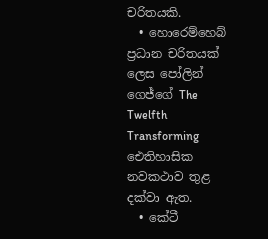චරිතයකි.
  • හොරෙම්හෙබ් ප්‍රධාන චරිතයක් ලෙස පෝලින් ගෙජ්ගේ The Twelfth Transforming ඓතිහාසික නවකථාව තුළ දක්වා ඇත.
  • කේටී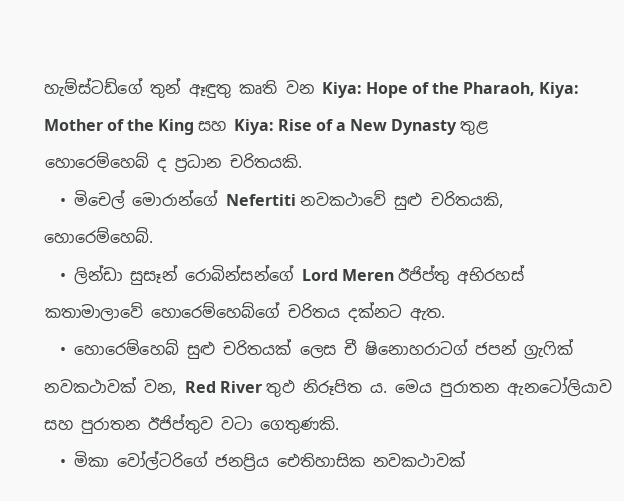හැම්ස්ටඩ්ගේ තුන් ඈඳුතු කෘති වන Kiya: Hope of the Pharaoh, Kiya: Mother of the King සහ Kiya: Rise of a New Dynasty තුළ හොරෙම්හෙබ් ද ප්‍රධාන චරිතයකි.
  • මිචෙල් මොරාන්ගේ Nefertiti නවකථාවේ සුළු චරිතයකි, හොරෙම්හෙබ්.
  • ලින්ඩා සුසෑන් රොබින්සන්ගේ Lord Meren ඊජිප්තු අභිරහස් කතාමාලාවේ හොරෙම්හෙබ්ගේ චරිතය දක්නට ඇත.
  • හොරෙම්හෙබ් සුළු චරිතයක් ලෙස චී ෂිනොහරාටග් ජපන් ග්‍රැෆික් නවකථාවක් වන, Red River තුඵ නිරූපිත ය. මෙය පුරාතන ඇනටෝලියාව සහ පුරාතන ඊජිප්තුව වටා ගෙතුණකි.
  • මිකා වෝල්ටරිගේ ජනප්‍රිය ඓතිහාසික නවකථාවක්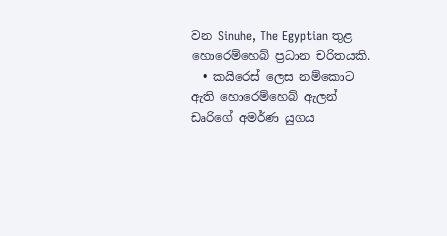වන Sinuhe, The Egyptian තුළ හොරෙම්හෙබ් ප්‍රධාන චරිතයකි.
  • කයිරෙස් ලෙස නම්කොට ඇති හොරෙම්හෙබ් ඇලන් ඩෘරිගේ අමර්ණ යුගය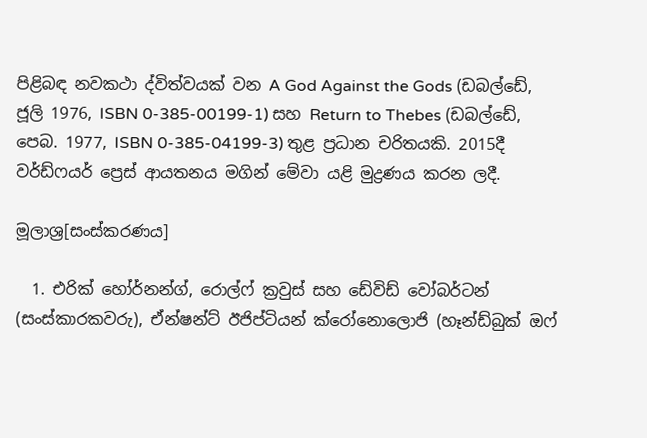පිළිබඳ නවකථා ද්විත්වයක් වන A God Against the Gods (ඩබල්ඩේ, ජූලි 1976, ISBN 0-385-00199-1) සහ Return to Thebes (ඩබල්ඩේ, පෙබ. 1977, ISBN 0-385-04199-3) තුළ ප්‍රධාන චරිතයකි. 2015දී වර්ඩ්ෆයර් ප්‍රෙස් ආයතනය මගින් මේවා යළි මුද්‍රණය කරන ලදී.

මූලාශ්‍ර[සංස්කරණය]

  1. එරික් හෝර්නන්ග්, රොල්ෆ් ක්‍රවුස් සහ ඩේවිඩ් වෝබර්ටන් (සංස්කාරකවරු), ඒන්ෂන්ට් ඊජිප්ටියන් ක්රෝනොලොජි (හෑන්ඩ්බුක් ඔෆ්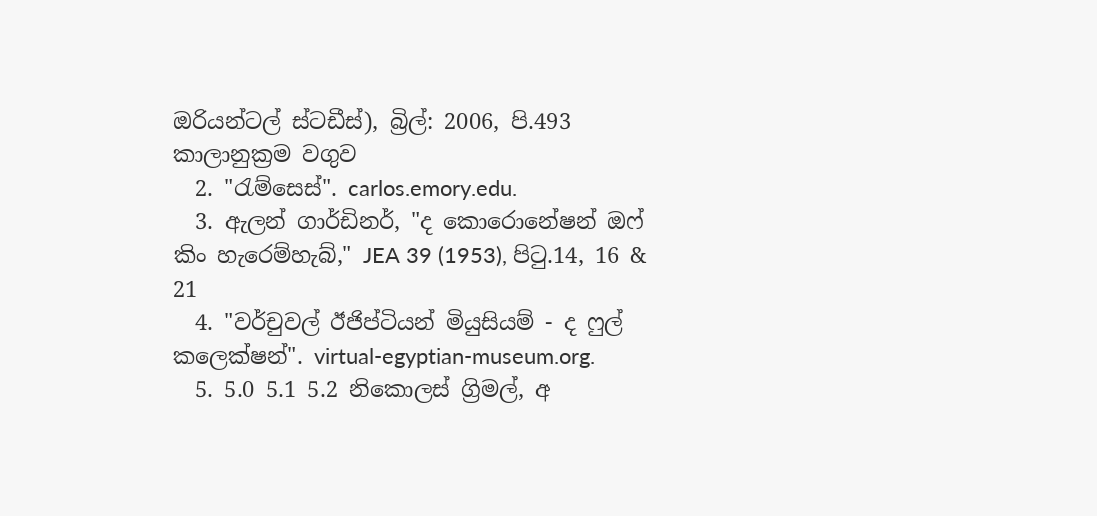ඔරියන්ටල් ස්ටඩීස්), බ්‍රිල්: 2006, පි.493 කාලානුක්‍රම වගුව
  2. "රැම්සෙස්". carlos.emory.edu.
  3. ඇලන් ගාර්ඩිනර්, "ද කොරොනේෂන් ඔෆ් කිං හැරෙම්හැබ්," JEA 39 (1953), පිටු.14, 16 & 21
  4. "වර්චුවල් ඊජිප්ටියන් මියුසියම් - ද ෆුල් කලෙක්ෂන්". virtual-egyptian-museum.org.
  5. 5.0 5.1 5.2 නිකොලස් ග්‍රිමල්, අ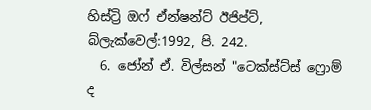හිස්ට්‍රි ඔෆ් ඒන්ෂන්ට් ඊජිප්ට්, බ්ලැක්වෙල්:1992, පි. 242.
  6. ජෝන් ඒ. විල්සන් "ටෙක්ස්ට්ස් ෆ්‍රොම් ද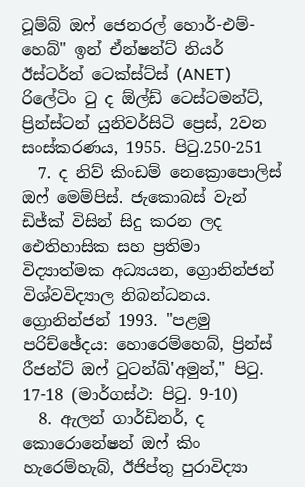ටූම්බ් ඔෆ් ජෙනරල් හොර්-එම්-හෙබ්" ඉන් ඒන්ෂන්ට් නියර් ඊස්ටර්න් ටෙක්ස්ට්ස් (ANET) රිලේටිං ටු ද ඕල්ඩ් ටෙස්ටමන්ට්, ප්‍රින්ස්ටන් යුනිවර්සිටි ප්‍රෙස්, 2වන සංස්කරණය, 1955. පිටු.250-251
  7. ද නිව් කිංඩම් නෙක්‍රොපොලිස් ඔෆ් මෙම්පිස්. ජැකොබස් වැන් ඩිජ්ක් විසින් සිදු කරන ලද ඓතිහාසික සහ ප්‍රතිමා විද්‍යාත්මක අධ්‍යයන, ග්‍රොනින්ජන් විශ්වවිද්‍යාල නිබන්ධනය. ග්‍රොනින්ජන් 1993. "පළමු පරිච්ඡේදය: හොරෙම්හෙබ්, ප්‍රින්ස් රීජන්ට් ඔෆ් ටුටන්ඛ්'අමුන්," පිටු. 17-18 (මාර්ගස්ථ: පිටු. 9-10)
  8. ඇලන් ගාර්ඩිනර්, ද කොරොනේෂන් ඔෆ් කිං හැරෙම්හැබ්, ඊජිප්තු පුරාවිද්‍යා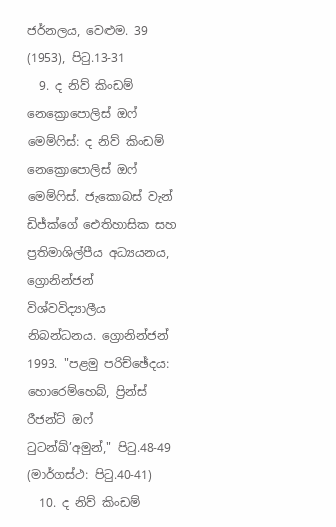ජර්නලය, වෙළුම. 39 (1953), පිටු.13-31
  9. ද නිව් කිංඩම් නෙක්‍රොපොලිස් ඔෆ් මෙම්ෆිස්: ද නිව් කිංඩම් නෙක්‍රොපොලිස් ඔෆ් මෙම්ෆිස්. ජැකොබස් වැන් ඩිජ්ක්ගේ ඓතිහාසික සහ ප්‍රතිමාශිල්පීය අධ්‍යයනය, ග්‍රොනින්ජන් විශ්වවිද්‍යාලීය නිබන්ධනය. ග්‍රොනින්ජන් 1993. "පළමු පරිච්ඡේදය: හොරෙම්හෙබ්, ප්‍රින්ස් රීජන්ට් ඔෆ් ටුටන්ඛ්’අමුන්," පිටු.48-49 (මාර්ගස්ථ: පිටු.40-41)
  10. ද නිව් කිංඩම්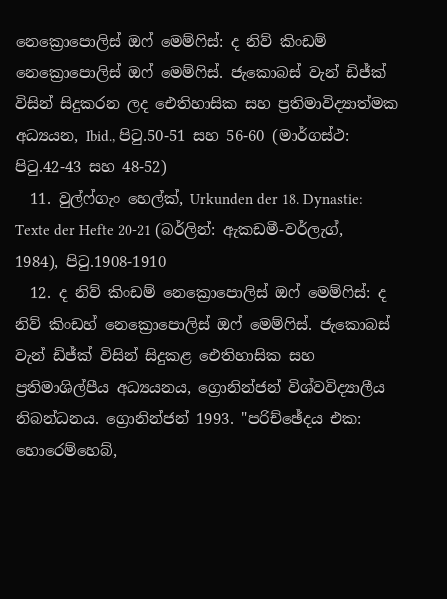නෙක්‍රොපොලිස් ඔෆ් මෙම්ෆිස්: ද නිව් කිංඩම් නෙක්‍රොපොලිස් ඔෆ් මෙම්ෆිස්. ජැකොබස් වැන් ඩිජ්ක් විසින් සිදුකරන ලද ඓතිහාසික සහ ප්‍රතිමාවිද්‍යාත්මක අධ්‍යයන, Ibid., පිටු.50-51 සහ 56-60 (මාර්ගස්ථ: පිටු.42-43 සහ 48-52)
  11. වුල්ෆ්ගැං හෙල්ක්, Urkunden der 18. Dynastie: Texte der Hefte 20-21 (බර්ලින්: ඇකඩමී-වර්ලැග්, 1984), පිටු.1908-1910
  12. ද නිව් කිංඩම් නෙක්‍රොපොලිස් ඔෆ් මෙම්ෆිස්: ද නිව් කිංඩහ් නෙක්‍රොපොලිස් ඔෆ් මෙම්ෆිස්. ජැකොබස් වැන් ඩිජ්ක් විසින් සිදුකළ ඓතිහාසික සහ ප්‍රතිමාශිල්පීය අධ්‍යයනය, ග්‍රොනින්ජන් විශ්වවිද්‍යාලීය නිබන්ධනය. ග්‍රොනින්ජන් 1993. "පරිච්ඡේදය එක: හොරෙම්හෙබ්,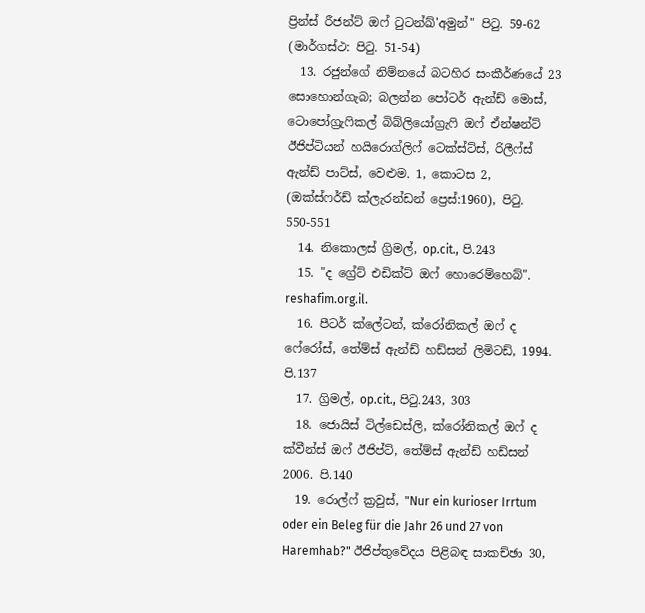ප්‍රින්ස් රීජන්ට් ඔෆ් ටුටන්ඛ්'අමුන්" පිටු. 59-62 (මාර්ගස්ථ: පිටු. 51-54)
  13. රජුන්ගේ නිම්නයේ බටහිර සංකීර්ණයේ 23 සොහොන්ගැබ; බලන්න පෝටර් ඇන්ඩ් මොස්, ටොපෝග්‍රැෆිකල් බිබ්ලියෝග්‍රැෆි ඔෆ් ඒන්ෂන්ට් ඊජිප්ටියන් හයිරොග්ලිෆ් ටෙක්ස්ට්ස්, රිලීෆ්ස් ඇන්ඩ් පාට්ස්, වෙළුම. 1, කොටස 2, (ඔක්ස්ෆර්ඩ් ක්ලැරන්ඩන් ප්‍රෙස්:1960), පිටු. 550-551
  14. නිකොලස් ග්‍රිමල්, op.cit., පි.243
  15. "ද ග්‍රේට් එඩික්ට් ඔෆ් හොරෙම්හෙබ්". reshafim.org.il.
  16. පීටර් ක්ලේටන්, ක්රෝනිකල් ඔෆ් ද ෆේරෝස්, තේම්ස් ඇන්ඩ් හඩ්සන් ලිමිටඩ්, 1994. පි.137
  17. ග්‍රිමල්, op.cit., පිටු.243, 303
  18. ජොයිස් ටිල්ඩෙස්ලි, ක්රෝනිකල් ඔෆ් ද ක්වීන්ස් ඔෆ් ඊජිප්ට්, තේම්ස් ඇන්ඩ් හඩ්සන් 2006. පි.140
  19. රොල්ෆ් ක්‍රවුස්, "Nur ein kurioser Irrtum oder ein Beleg für die Jahr 26 und 27 von Haremhab?" ඊජිප්තුවේදය පිළිබඳ සාකච්ඡා 30,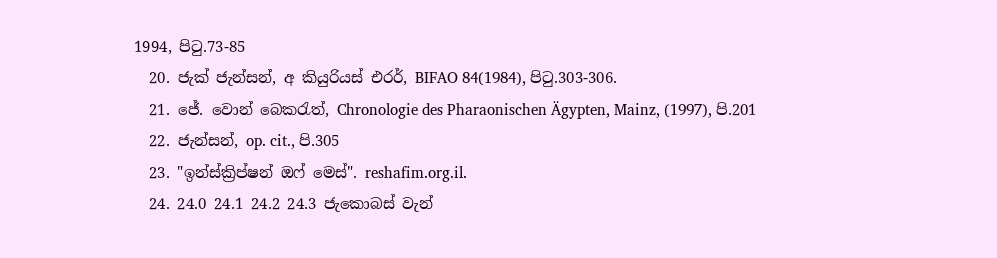1994, පිටු.73-85
  20. ජැක් ජැන්සන්, අ කියුරියස් එරර්, BIFAO 84(1984), පිටු.303-306.
  21. ජේ. වොන් බෙකරැත්, Chronologie des Pharaonischen Ägypten, Mainz, (1997), පි.201
  22. ජැන්සන්, op. cit., පි.305
  23. "ඉන්ස්ක්‍රිප්ෂන් ඔෆ් මෙස්". reshafim.org.il.
  24. 24.0 24.1 24.2 24.3 ජැකොබස් වැන්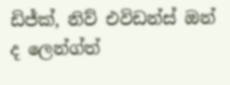ඩිජ්ක්, නිව් එවිඩන්ස් ඔන් ද ලෙන්ග්ත්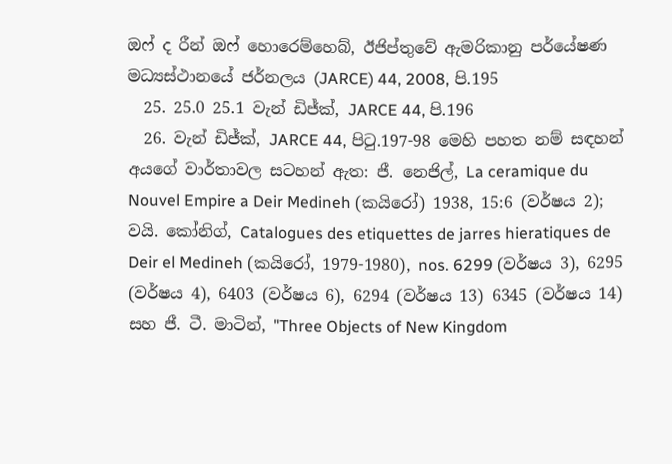ඔෆ් ද රීන් ඔෆ් හොරෙම්හෙබ්, ඊජිප්තුවේ ඇමරිකානු පර්යේෂණ මධ්‍යස්ථානයේ ජර්නලය (JARCE) 44, 2008, පි.195
  25. 25.0 25.1 වැන් ඩිජ්ක්, JARCE 44, පි.196
  26. වැන් ඩිජ්ක්, JARCE 44, පිටු.197-98 මෙහි පහත නම් සඳහන් අයගේ වාර්තාවල සටහන් ඇත: ජී. නෙජිල්, La ceramique du Nouvel Empire a Deir Medineh (කයිරෝ) 1938, 15:6 (වර්ෂය 2); වයි. කෝනිග්, Catalogues des etiquettes de jarres hieratiques de Deir el Medineh (කයිරෝ, 1979-1980), nos. 6299 (වර්ෂය 3), 6295 (වර්ෂය 4), 6403 (වර්ෂය 6), 6294 (වර්ෂය 13) 6345 (වර්ෂය 14) සහ ජී. ටී. මාටින්, "Three Objects of New Kingdom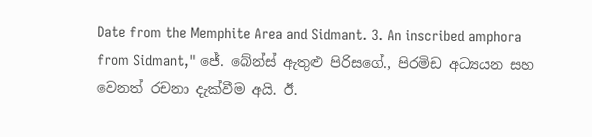Date from the Memphite Area and Sidmant. 3. An inscribed amphora from Sidmant," ජේ. බේන්ස් ඇතුළු පිරිසගේ., පිරමිඩ අධ්‍යයන සහ වෙනත් රචනා දැක්වීම අයි. ඊ.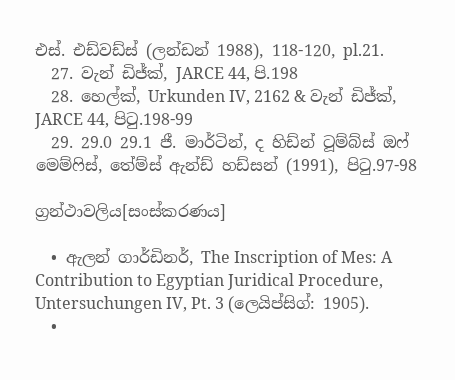එස්. එඩ්වඩ්ස් (ලන්ඩන් 1988), 118-120, pl.21.
  27. වැන් ඩිජ්ක්, JARCE 44, පි.198
  28. හෙල්ක්, Urkunden IV, 2162 & වැන් ඩිජ්ක්, JARCE 44, පිටු.198-99
  29. 29.0 29.1 ජී. මාර්ටින්, ද හිඩ්න් ටූම්බ්ස් ඔෆ් මෙම්ෆිස්, තේම්ස් ඇන්ඩ් හඩ්සන් (1991), පිටු.97-98

ග්‍රන්ථාවලිය[සංස්කරණය]

  • ඇලන් ගාර්ඩිනර්, The Inscription of Mes: A Contribution to Egyptian Juridical Procedure, Untersuchungen IV, Pt. 3 (ලෙයිප්සිග්: 1905).
  •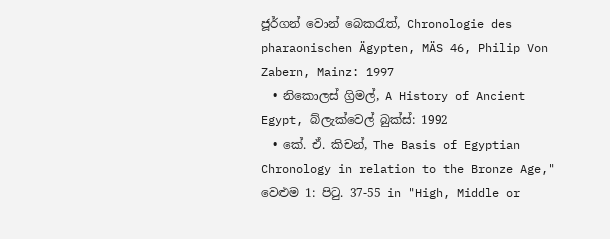ජූර්ගන් වොන් බෙකරැත්, Chronologie des pharaonischen Ägypten, MÄS 46, Philip Von Zabern, Mainz: 1997
  • නිකොලස් ග්‍රිමල්, A History of Ancient Egypt, බ්ලැක්වෙල් බුක්ස්: 1992
  • කේ. ඒ. කිචන්, The Basis of Egyptian Chronology in relation to the Bronze Age," වෙළුම 1: පිටු. 37-55 in "High, Middle or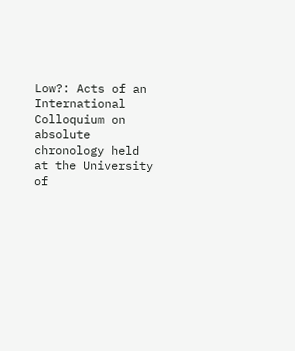Low?: Acts of an International Colloquium on absolute chronology held at the University of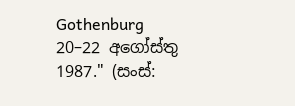Gothenburg 20–22 අගෝස්තු 1987." (සංස්: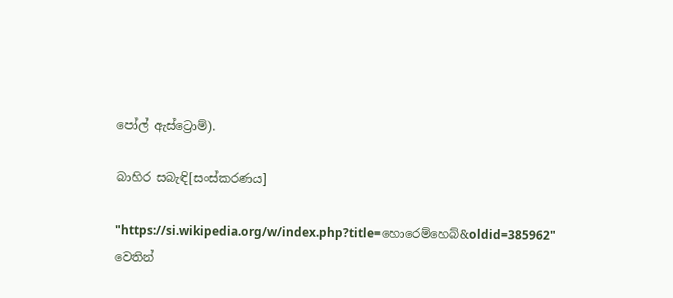පෝල් ඇස්ට්‍රොම්).

බාහිර සබැඳි[සංස්කරණය]

"https://si.wikipedia.org/w/index.php?title=හොරෙම්හෙබ්&oldid=385962" වෙතින්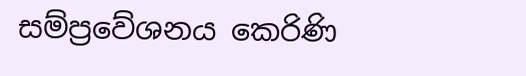සම්ප්‍රවේශනය කෙරිණි